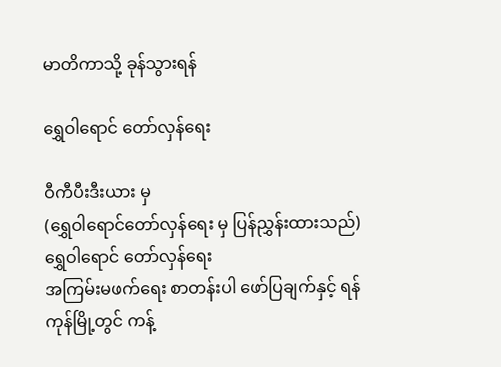မာတိကာသို့ ခုန်သွားရန်

ရွှေဝါရောင် တော်လှန်ရေး

ဝီကီပီးဒီးယား မှ
(ရွှေဝါရောင်တော်လှန်ရေး မှ ပြန်ညွှန်းထားသည်)
ရွှေဝါရောင် တော်လှန်ရေး
အကြမ်းမဖက်ရေး စာတန်းပါ ဖော်ပြချက်နှင့် ရန်ကုန်မြို့တွင် ကန့်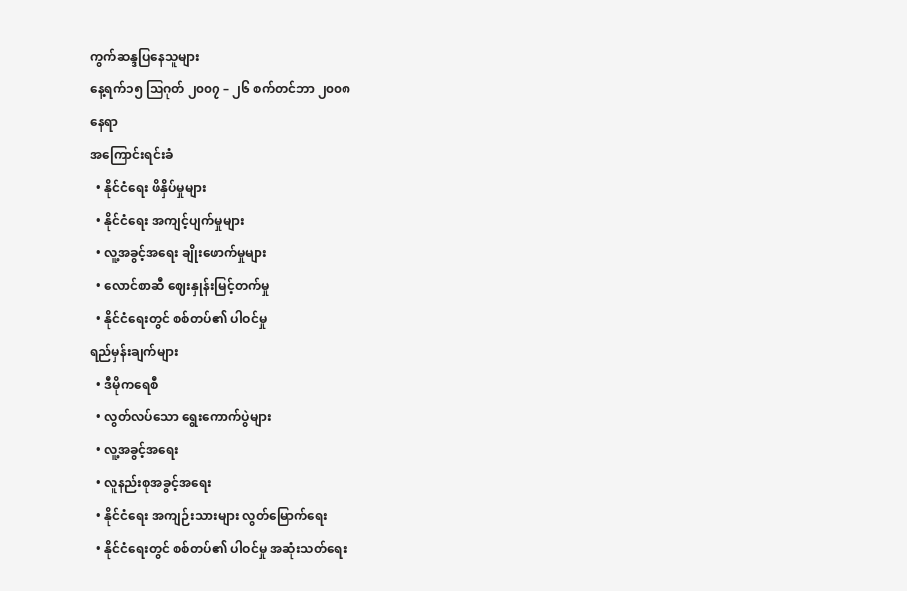ကွက်ဆန္ဒပြနေသူများ
နေ့ရက်၁၅ ဩဂုတ် ၂၀၀၇ – ၂၆ စက်တင်ဘာ ၂၀၀၈
နေရာ
အကြောင်းရင်းခံ
  • နိုင်ငံရေး ဖိနှိပ်မှုများ
  • နိုင်ငံရေး အကျင့်ပျက်မှုများ
  • လူ့အခွင့်အရေး ချိုးဖောက်မှုများ
  • လောင်စာဆီ ဈေးနှုန်းမြင့်တက်မှု
  • နိုင်ငံရေးတွင် စစ်တပ်၏ ပါဝင်မှု
ရည်မှန်းချက်များ
  • ဒီမိုကရေစီ
  • လွတ်လပ်သော ရွေးကောက်ပွဲများ
  • လူ့အခွင့်အရေး
  • လူနည်းစုအခွင့်အရေး
  • နိုင်ငံရေး အကျဉ်းသားများ လွတ်မြောက်ရေး
  • နိုင်ငံရေးတွင် စစ်တပ်၏ ပါဝင်မှု အဆုံးသတ်ရေး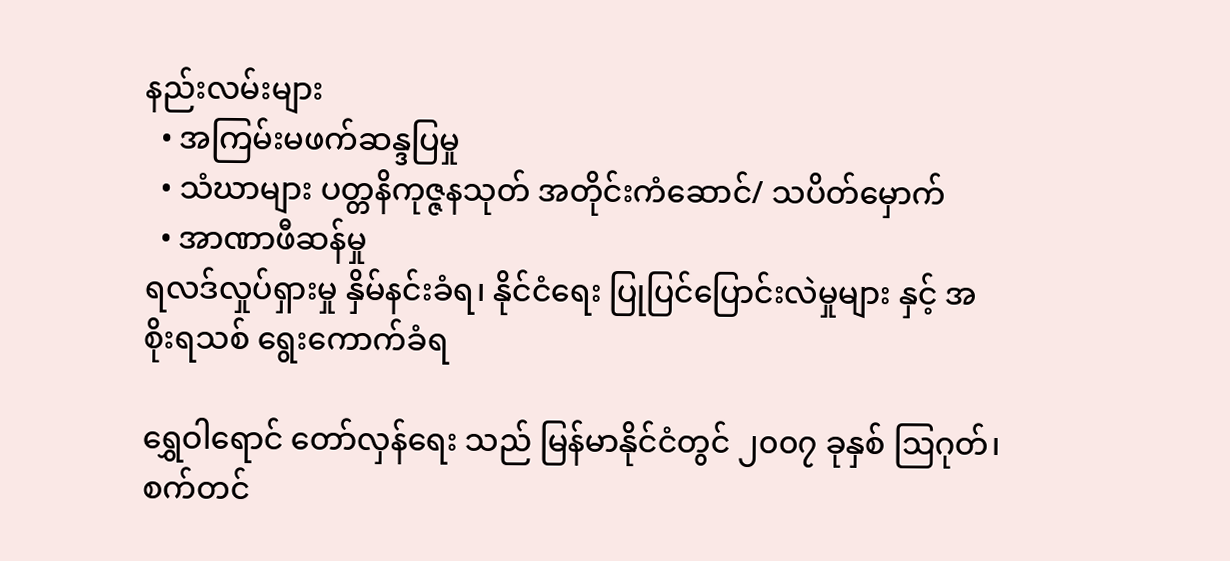နည်းလမ်းများ
  • အကြမ်းမဖက်ဆန္ဒပြမှု
  • သံဃာများ ပတ္တနိကုဇ္ဇနသုတ် အတိုင်းကံဆောင်/ သပိတ်မှောက်
  • အာဏာဖီဆန်မှု
ရလဒ်လှုပ်ရှားမှု နှိမ်နင်းခံရ၊ နိုင်ငံရေး ပြုပြင်ပြောင်းလဲမှုများ နှင့် အစိုးရသစ် ရွေးကောက်ခံရ

ရွှေဝါရောင် တော်လှန်ရေး သည် မြန်မာနိုင်ငံတွင် ၂၀၀၇ ခုနှစ် ဩဂုတ်၊ စက်တင်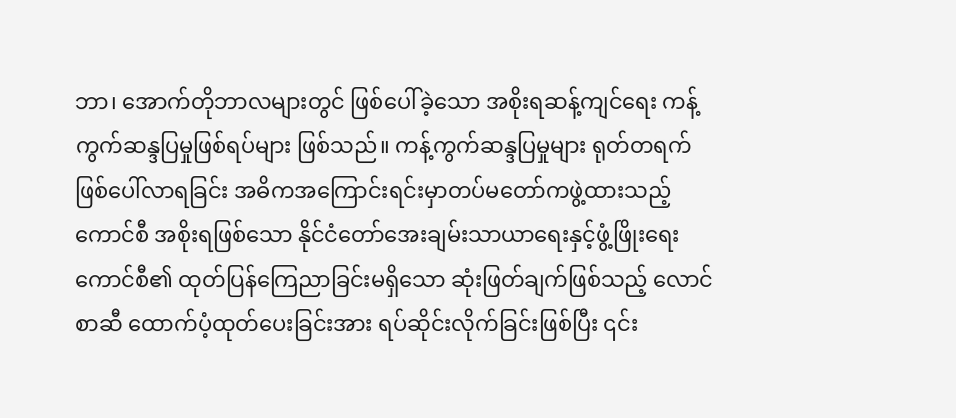ဘာ၊ အောက်တိုဘာလများတွင် ဖြစ်ပေါ်ခဲ့သော အစိုးရဆန့်ကျင်ရေး ကန့်ကွက်ဆန္ဒပြမှုဖြစ်ရပ်များ ဖြစ်သည်။ ကန့်ကွက်ဆန္ဒပြမှုများ ရုတ်တရက်ဖြစ်ပေါ်လာရခြင်း အဓိကအကြောင်းရင်းမှာတပ်မတော်ကဖွဲ့ထားသည့်ကောင်စီ အစိုးရဖြစ်သော နိုင်ငံတော်အေးချမ်းသာယာရေးနှင့်ဖွံ့ဖြိုးရေးကောင်စီ၏ ထုတ်ပြန်ကြေညာခြင်းမရှိသော ဆုံးဖြတ်ချက်ဖြစ်သည့် လောင်စာဆီ ထောက်ပံ့ထုတ်ပေးခြင်းအား ရပ်ဆိုင်းလိုက်ခြင်းဖြစ်ပြီး ၎င်း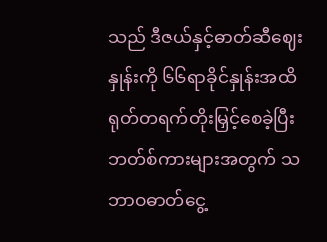သည် ဒီဇယ်နှင့်ဓာတ်ဆီဈေးနှုန်းကို ၆၆ရာခိုင်နှုန်းအထိ ရုတ်တရက်တိုးမြှင့်စေခဲ့ပြီး ဘတ်စ်ကားများအတွက် သဘာဝဓာတ်ငွေ့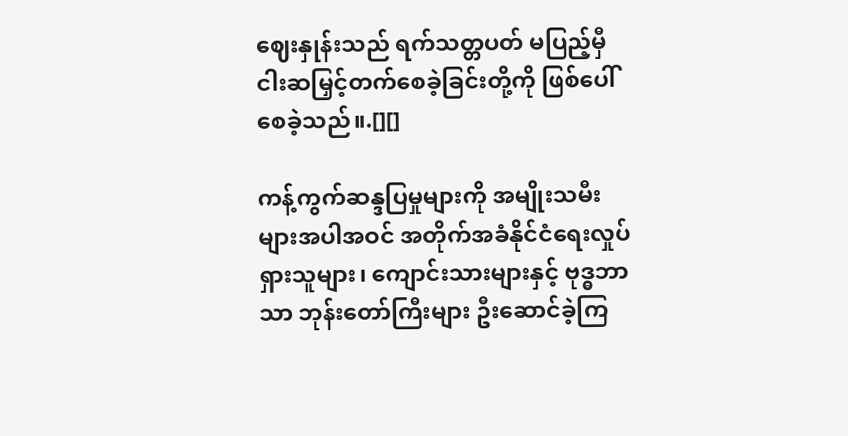ဈေးနှုန်းသည် ရက်သတ္တပတ် မပြည့်မှီ ငါးဆမြှင့်တက်စေခဲ့ခြင်းတို့ကို ဖြစ်ပေါ်စေခဲ့သည်။.[][]

ကန့်ကွက်ဆန္ဒပြမှုများကို အမျိုးသမီးများအပါအဝင် အတိုက်အခံနိုင်ငံရေးလှုပ်ရှားသူများ၊ ကျောင်းသားများနှင့် ဗုဒ္ဓဘာသာ ဘုန်းတော်ကြီးများ ဦးဆောင်ခဲ့ကြ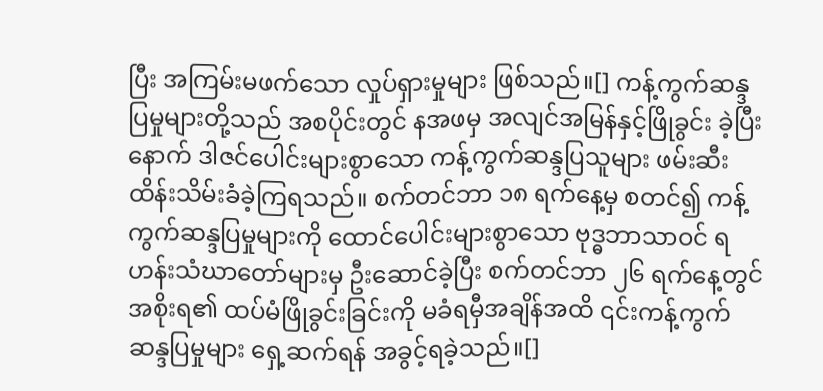ပြီး အကြမ်းမဖက်သော လှုပ်ရှားမှုများ ဖြစ်သည်။[] ကန့်ကွက်ဆန္ဒပြမှုများတို့သည် အစပိုင်းတွင် နအဖမှ အလျင်အမြန်နှင့်ဖြိုခွင်း ခဲ့ပြီးနောက် ဒါဇင်ပေါင်းများစွာသော ကန့်ကွက်ဆန္ဒပြသူများ ဖမ်းဆီးထိန်းသိမ်းခံခဲ့ကြရသည်။ စက်တင်ဘာ ၁၈ ရက်နေ့မှ စတင်၍ ကန့်ကွက်ဆန္ဒပြမှုများကို ထောင်ပေါင်းများစွာသော ဗုဒ္ဓဘာသာဝင် ရဟန်းသံဃာတော်များမှ ဦးဆောင်ခဲ့ပြီး စက်တင်ဘာ ၂၆ ရက်နေ့တွင်အစိုးရ၏ ထပ်မံဖြိုခွင်းခြင်းကို မခံရမှီအချိန်အထိ ၎င်းကန့်ကွက်ဆန္ဒပြမှုများ ရှေ့ဆက်ရန် အခွင့်ရခဲ့သည်။[]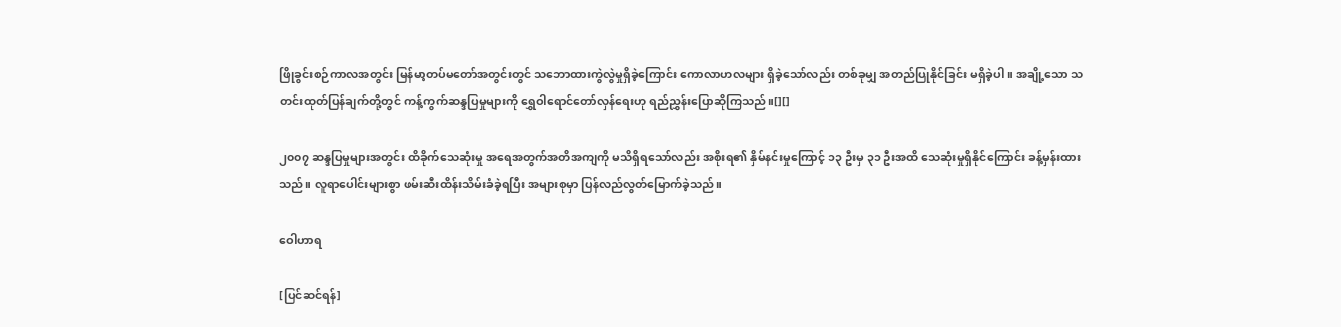ဖြိုခွင်းစဉ်ကာလအတွင်း မြန်မာ့တပ်မတော်အတွင်းတွင် သဘောထားကွဲလွဲမှုရှိခဲ့ကြောင်း ကောလာဟလများ ရှိခဲ့သော်လည်း တစ်ခုမျှ အတည်ပြုနိုင်ခြင်း မရှိခဲ့ပါ။ အချို့သော သတင်းထုတ်ပြန်ချက်တို့တွင် ကန့်ကွက်ဆန္ဒပြမှုများကို ရွှေဝါရောင်တော်လှန်ရေးဟု ရည်ညွှန်းပြောဆိုကြသည်။[][]

၂၀၀၇ ဆန္ဒပြမှုများအတွင်း ထိခိုက်သေဆုံးမှု အရေအတွက်အတိအကျကို မသိရှိရသော်လည်း အစိုးရ၏ နှိမ်နင်းမှုကြောင့် ၁၃ ဦးမှ ၃၁ ဦးအထိ သေဆုံးမှုရှိနိုင်ကြောင်း ခန့်မှန်းထားသည်။ လူရာပေါင်းများစွာ ဖမ်းဆီးထိန်းသိမ်းခံခဲ့ရပြီး အများစုမှာ ပြန်လည်လွတ်မြောက်ခဲ့သည်။

ဝေါဟာရ

[ပြင်ဆင်ရန်]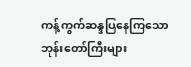ကန့်ကွက်ဆန္ဒပြနေကြသော ဘုန်းတော်ကြီးများ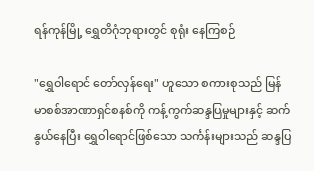ရန်ကုန်မြို့ ရွှေတိဂုံဘုရားတွင် စုရုံး နေကြစဉ်

"ရွှေဝါရောင် တော်လှန်ရေး" ဟူသော စကားစုသည် မြန်မာစစ်အာဏာရှင်စနစ်ကို ကန့်ကွက်ဆန္ဒပြမှုများနှင့် ဆက်နွယ်နေပြီး ရွှေဝါရောင်ဖြစ်သော သင်္ကန်းများသည် ဆန္ဒပြ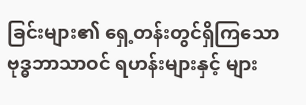ခြင်းများ၏ ရှေ့တန်းတွင်ရှိကြသော ဗုဒ္ဓဘာသာဝင် ရဟန်းများနှင့် များ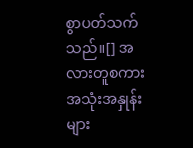စွာပတ်သက်သည်။[] အလားတူစကားအသုံးအနှုန်းများ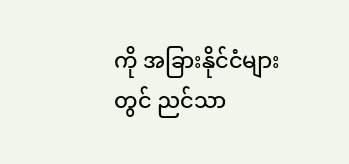ကို အခြားနိုင်ငံများတွင် ညင်သာ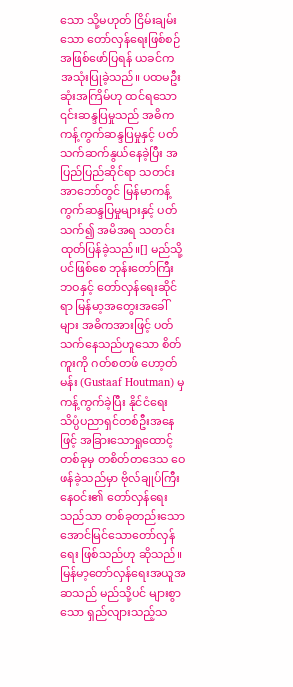သော သို့မဟုတ် ငြိမ်းချမ်းသော တော်လှန်ရေးဖြစ်စဉ်အဖြစ်ဖော်ပြရန် ယခင်က အသုံးပြုခဲ့သည်။ ပထမဦးဆုံးအကြိမ်ဟု ထင်ရသော ၎င်းဆန္ဒပြမှုသည် အဓိကကန့်ကွက်ဆန္ဒပြမှုနှင့် ပတ်သက်ဆက်နွယ်နေခဲ့ပြီး အပြည်ပြည်ဆိုင်ရာ သတင်းအာဘော်တွင် မြန်မာကန့်ကွက်ဆန္ဒပြမှုများနှင့် ပတ်သက်၍ အမိအရ သတင်းထုတ်ပြန်ခဲ့သည်။[] မည်သို့ပင်ဖြစ်စေ ဘုန်းတော်ကြီးဘဝနှင့် တော်လှန်ရေးဆိုင်ရာ မြန်မာ့အတွေးအခေါ်များ အဓိကအားဖြင့် ပတ်သက်နေသည်ဟူသော စိတ်ကူးကို ဂတ်စတဖ် ဟော့တ်မန်း (Gustaaf Houtman) မှ ကန့်ကွက်ခဲ့ပြီး နိုင်ငံရေးသိပ္ပံပညာရှင်တစ်ဦးအနေဖြင့် အခြားသောရှုထောင့်တစ်ခုမှ တစိတ်တဒေသ ဝေဖန်ခဲ့သည်မှာ ဗိုလ်ချုပ်ကြီးနေဝင်း၏ တော်လှန်ရေးသည်သာ တစ်ခုတည်းသော အောင်မြင်သောတော်လှန်ရေး ဖြစ်သည်ဟု ဆိုသည်။ မြန်မာ့တော်လှန်ရေးအယူအဆသည် မည်သို့ပင် များစွာသော ရှည်လျားသည့်သ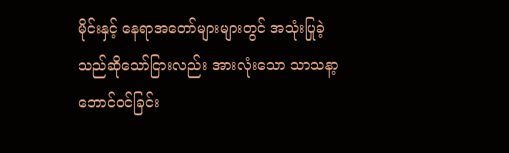မိုင်းနှင့် နေရာအတော်များများတွင် အသုံးပြုခဲ့သည်ဆိုသော်ငြားလည်း အားလုံးသော သာသနာ့ဘောင်ဝင်ခြင်း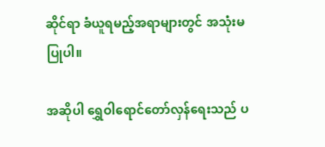ဆိုင်ရာ ခံယူရမည့်အရာများတွင် အသုံးမပြုပါ။

အဆိုပါ ရွှေဝါရောင်တော်လှန်ရေးသည် ပ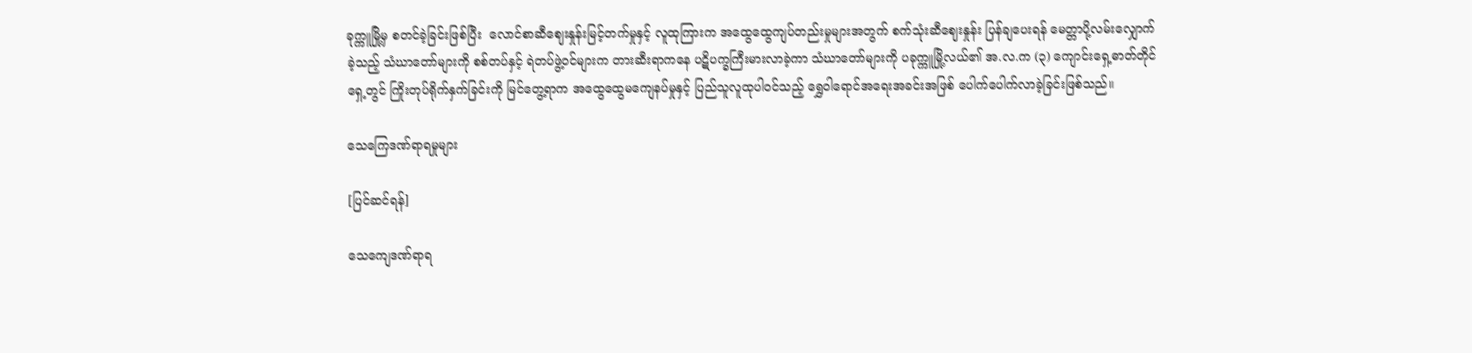ခုက္ကူမြို့မှ စတင်ခဲ့ခြင်းဖြစ်ပြီး  လောင်စာဆီဈေးနှုန်းမြင့်တက်မှုနှင့် လူထုကြားက အထွေထွေကျပ်တည်းမှုများအတွက် စက်သုံးဆီဈေးနှုန်း ပြန်ချပေးရန် မေတ္တာပို့လမ်းလျှောက်ခဲ့သည့် သံဃာတော်များကို စစ်တပ်နှင့် ရဲတပ်ဖွဲ့ဝင်များက တားဆီးရာကနေ ပဋိပက္ခကြီးမားလာခဲ့ကာ သံဃာတော်များကို ပခုက္ကူမြို့လယ်၏ အ.လ.က (၃) ကျောင်းရှေ့ဓာတ်တိုင်ရှေ့တွင် ကြိုးတုပ်ရိုက်နှက်ခြင်းကို မြင်တွေ့ရာက အထွေထွေမကျေနပ်မှုနှင့် ပြည်သူလူထုပါဝင်သည့် ရွှေဝါရောင်အရေးအခင်းအဖြစ် ပေါက်ပေါက်လာခဲ့ခြင်းဖြစ်သည်။

သေကြေဒဏ်ရာရမှုများ

[ပြင်ဆင်ရန်]

သေကျေဒဏ်ရာရ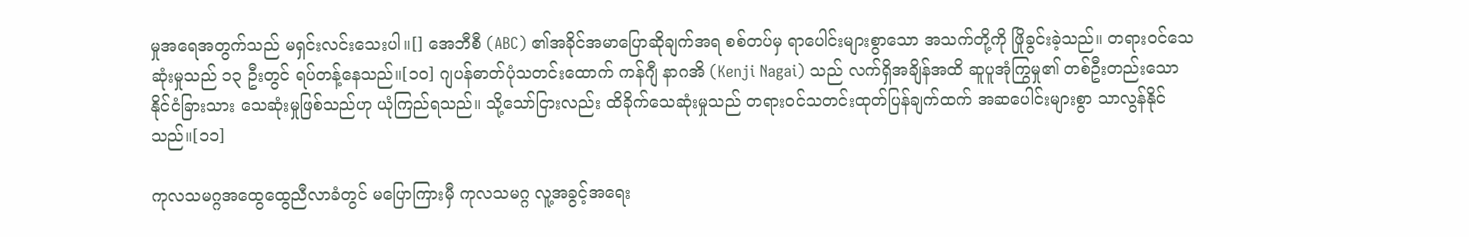မှုအရေအတွက်သည် မရှင်းလင်းသေးပါ။[] အေဘီစီ (ABC) ၏အခိုင်အမာပြောဆိုချက်အရ စစ်တပ်မှ ရာပေါင်းများစွာသော အသက်တို့ကို ဖြိုခွင်းခဲ့သည်။ တရားဝင်သေဆုံးမှုသည် ၁၃ ဦးတွင် ရပ်တန့်နေသည်။[၁၀] ဂျပန်ဓာတ်ပုံသတင်းထောက် ကန်ဂျီ နာဂအိ (Kenji Nagai) သည် လက်ရှိအချိန်အထိ ဆူပူအုံကြွမှု၏ တစ်ဦးတည်းသော နိုင်ငံခြားသား သေဆုံးမှုဖြစ်သည်ဟု ယုံကြည်ရသည်။ သို့သော်ငြားလည်း ထိခိုက်သေဆုံးမှုသည် တရားဝင်သတင်းထုတ်ပြန်ချက်ထက် အဆပေါင်းများစွာ သာလွန်နိုင်သည်။[၁၁]

ကုလသမဂ္ဂအထွေထွေညီလာခံတွင် မပြောကြားမှီ ကုလသမဂ္ဂ လူ့အခွင့်အရေး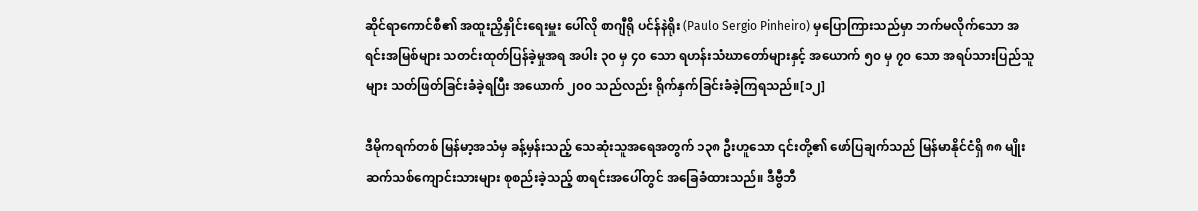ဆိုင်ရာကောင်စီ၏ အထူးညှိနှိုင်းရေးမှူး ပေါ်လို စာဂျီရို ပင်န်နဲရိုး (Paulo Sergio Pinheiro) မှပြောကြားသည်မှာ ဘက်မလိုက်သော အရင်းအမြစ်များ သတင်းထုတ်ပြန်ခဲ့မှုအရ အပါး ၃၀ မှ ၄၀ သော ရဟန်းသံဃာတော်များနှင့် အယောက် ၅၀ မှ ၇၀ သော အရပ်သားပြည်သူများ သတ်ဖြတ်ခြင်းခံခဲ့ရပြီး အယောက် ၂၀၀ သည်လည်း ရိုက်နှက်ခြင်းခံခဲ့ကြရသည်။[၁၂]

ဒီမိုကရက်တစ် မြန်မာ့အသံမှ ခန့်မှန်းသည့် သေဆုံးသူအရေအတွက် ၁၃၈ ဦးဟူသော ၎င်းတို့၏ ဖော်ပြချက်သည် မြန်မာနိုင်ငံရှိ ၈၈ မျိုးဆက်သစ်ကျောင်းသားများ စုစည်းခဲ့သည့် စာရင်းအပေါ်တွင် အခြေခံထားသည်။ ဒီဗွီဘီ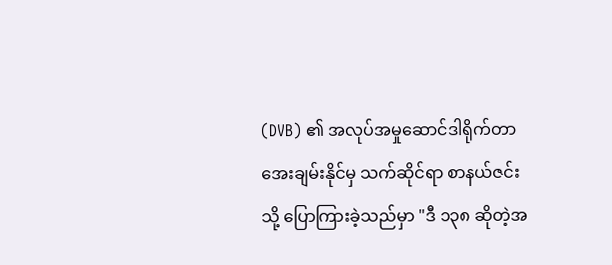(DVB) ၏ အလုပ်အမှုဆောင်ဒါရိုက်တာ အေးချမ်းနိုင်မှ သက်ဆိုင်ရာ စာနယ်ဇင်းသို့ ပြောကြားခဲ့သည်မှာ "ဒီ ၁၃၈ ဆိုတဲ့အ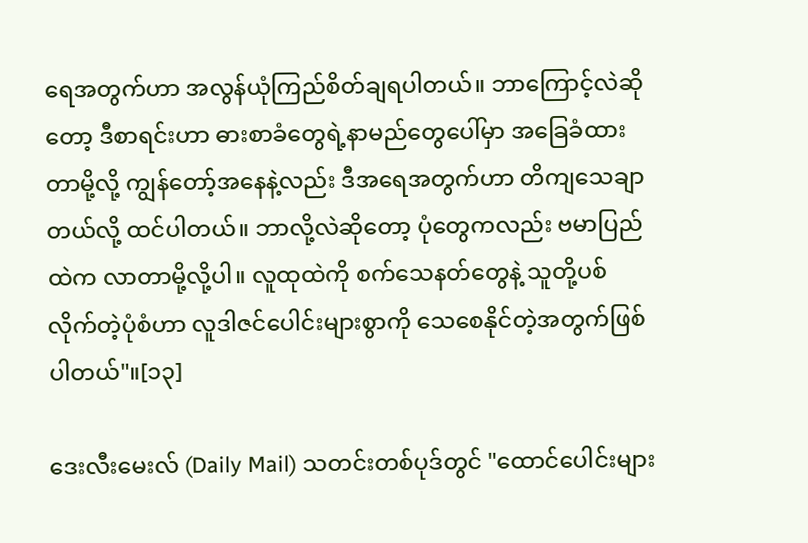ရေအတွက်ဟာ အလွန်ယုံကြည်စိတ်ချရပါတယ်။ ဘာကြောင့်လဲဆိုတော့ ဒီစာရင်းဟာ ဓားစာခံတွေရဲ့နာမည်တွေပေါ်မှာ အခြေခံထားတာမို့လို့ ကျွန်တော့်အနေနဲ့လည်း ဒီအရေအတွက်ဟာ တိကျသေချာတယ်လို့ ထင်ပါတယ်။ ဘာလို့လဲဆိုတော့ ပုံတွေကလည်း ဗမာပြည်ထဲက လာတာမို့လို့ပါ။ လူထုထဲကို စက်သေနတ်တွေနဲ့ သူတို့ပစ်လိုက်တဲ့ပုံစံဟာ လူဒါဇင်ပေါင်းများစွာကို သေစေနိုင်တဲ့အတွက်ဖြစ်ပါတယ်"။[၁၃]

ဒေးလီးမေးလ် (Daily Mail) သတင်းတစ်ပုဒ်တွင် "ထောင်ပေါင်းများ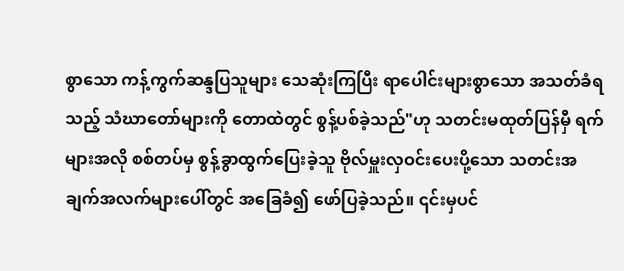စွာသော ကန့်ကွက်ဆန္ဒပြသူများ သေဆုံးကြပြီး ရာပေါင်းများစွာသော အသတ်ခံရသည့် သံဃာတော်များကို တောထဲတွင် စွန့်ပစ်ခဲ့သည်"ဟု သတင်းမထုတ်ပြန်မှီ ရက်များအလို စစ်တပ်မှ စွန့်ခွာထွက်ပြေးခဲ့သူ ဗိုလ်မှူးလှဝင်းပေးပို့သော သတင်းအချက်အလက်များပေါ်တွင် အခြေခံ၍ ဖော်ပြခဲ့သည်။ ၎င်းမှပင်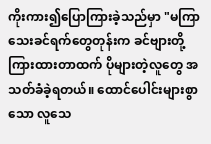ကိုးကား၍ပြောကြားခဲ့သည်မှာ "မကြာသေးခင်ရက်တွေတုန်းက ခင်ဗျားတို့ကြားထားတာထက် ပိုများတဲ့လူတွေ အသတ်ခံခဲ့ရတယ်။ ထောင်ပေါင်းများစွာသော လူသေ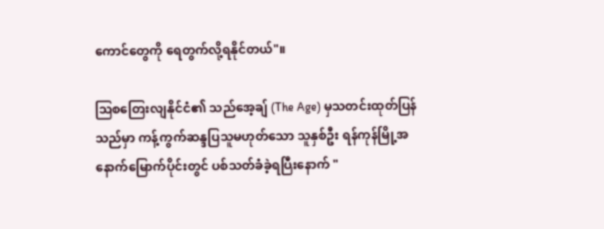ကောင်တွေကို ရေတွက်လို့ရနိုင်တယ်"။

ဩစတြေးလျနိုင်ငံ၏ သည်အေ့ချ် (The Age) မှသတင်းထုတ်ပြန်သည်မှာ ကန့်ကွက်ဆန္ဒပြသူမဟုတ်သော သူနှစ်ဦး ရန်ကုန်မြို့အနောက်မြောက်ပိုင်းတွင် ပစ်သတ်ခံခဲ့ရပြီးနောက် "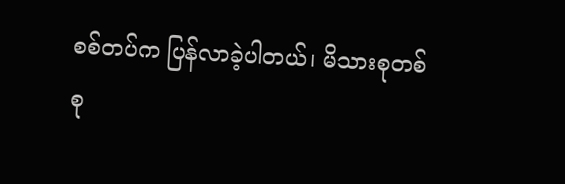စစ်တပ်က ပြန်လာခဲ့ပါတယ်၊ မိသားစုတစ်စု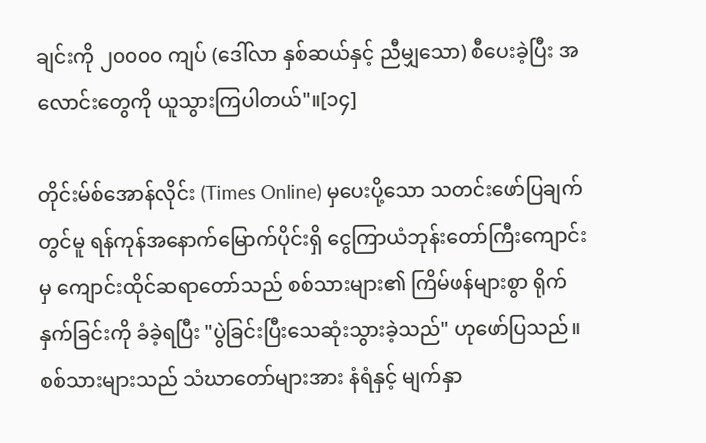ချင်းကို ၂၀၀၀၀ ကျပ် (ဒေါ်လာ နှစ်ဆယ်နှင့် ညီမျှသော) စီပေးခဲ့ပြီး အလောင်းတွေကို ယူသွားကြပါတယ်"။[၁၄]

တိုင်းမ်စ်အောန်လိုင်း (Times Online) မှပေးပို့သော သတင်းဖော်ပြချက်တွင်မူ ရန်ကုန်အနောက်မြောက်ပိုင်းရှိ ငွေကြာယံဘုန်းတော်ကြီးကျောင်းမှ ကျောင်းထိုင်ဆရာတော်သည် စစ်သားများ၏ ကြိမ်ဖန်များစွာ ရိုက်နှက်ခြင်းကို ခံခဲ့ရပြီး "ပွဲခြင်းပြီးသေဆုံးသွားခဲ့သည်" ဟုဖော်ပြသည်။ စစ်သားများသည် သံဃာတော်များအား နံရံနှင့် မျက်နှာ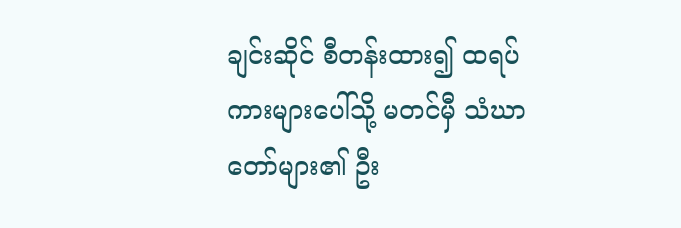ချင်းဆိုင် စီတန်းထား၍ ထရပ်ကားများပေါ်သို့ မတင်မှီ သံဃာတော်များ၏ ဦး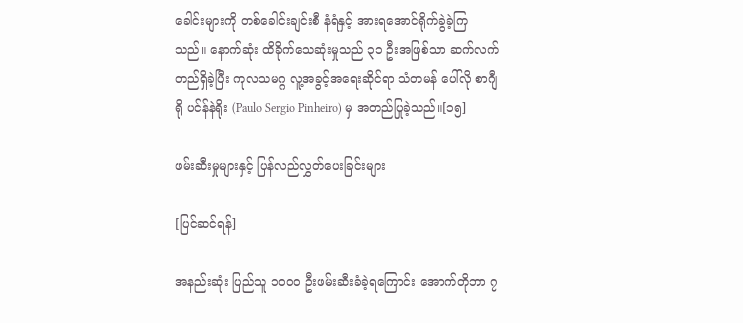ခေါင်းများကို တစ်ခေါင်းချင်းစီ နံရံနှင့် အားရအောင်ရိုက်ခွဲခဲ့ကြသည်။ နောက်ဆုံး ထိခိုက်သေဆုံးမှုသည် ၃၁ ဦးအဖြစ်သာ ဆက်လက်တည်ရှိခဲ့ပြီး ကုလသမဂ္ဂ လူ့အခွင့်အရေးဆိုင်ရာ သံတမန် ပေါ်လို စာဂျီရို ပင်န်နဲရိုး (Paulo Sergio Pinheiro) မှ အတည်ပြုခဲ့သည်။[၁၅]

ဖမ်းဆီးမှုများနှင့် ပြန်လည်လွှတ်ပေးခြင်းများ

[ပြင်ဆင်ရန်]

အနည်းဆုံး ပြည်သူ ၁၀၀၀ ဦးဖမ်းဆီးခံခဲ့ရကြောင်း အောက်တိုဘာ ၇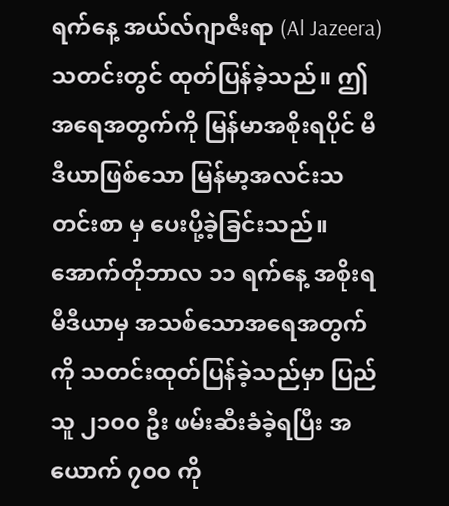ရက်နေ့ အယ်လ်ဂျာဇီးရာ (Al Jazeera) သတင်းတွင် ထုတ်ပြန်ခဲ့သည်။ ဤအရေအတွက်ကို မြန်မာအစိုးရပိုင် မီဒီယာဖြစ်သော မြန်မာ့အလင်းသတင်းစာ မှ ပေးပို့ခဲ့ခြင်းသည်။ အောက်တိုဘာလ ၁၁ ရက်နေ့ အစိုးရမီဒီယာမှ အသစ်သောအရေအတွက်ကို သတင်းထုတ်ပြန်ခဲ့သည်မှာ ပြည်သူ ၂၁၀၀ ဦး ဖမ်းဆီးခံခဲ့ရပြီး အယောက် ၇၀၀ ကို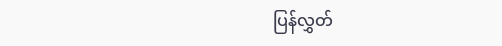ပြန်လွှတ်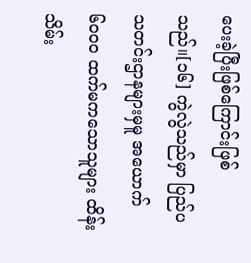ပေးခဲ့ပြီးဖြစ်ကြောင်းဖြစ်သည်။[၁၆] ကွဲလွဲသည်မှာ ပြည်ပသတင်းဌာနများမှမူ အယောက် ၆၀၀၀ ထက်မကသောသူများ ထိန်းသိမ်း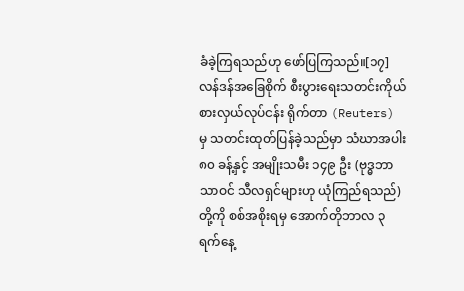ခံခဲ့ကြရသည်ဟု ဖော်ပြကြသည်။[၁၇] လန်ဒန်အခြေစိုက် စီးပွားရေးသတင်းကိုယ်စားလှယ်လုပ်ငန်း ရိုက်တာ (Reuters) မှ သတင်းထုတ်ပြန်ခဲ့သည်မှာ သံဃာအပါး ၈၀ ခန့်နှင့် အမျိုးသမီး ၁၄၉ ဦး (ဗုဒ္ဓဘာသာဝင် သီလရှင်များဟု ယုံကြည်ရသည်) တို့ကို စစ်အစိုးရမှ အောက်တိုဘာလ ၃ ရက်နေ့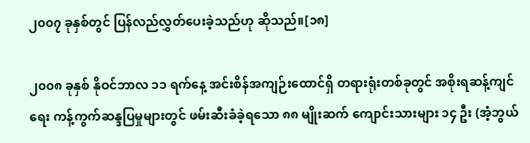၂၀၀၇ ခုနှစ်တွင် ပြန်လည်လွှတ်ပေးခဲ့သည်ဟု ဆိုသည်။[၁၈]

၂၀၀၈ ခုနှစ် နိုဝင်ဘာလ ၁၁ ရက်နေ့ အင်းစိန်အကျဉ်းထောင်ရှိ တရားရုံးတစ်ခုတွင် အစိုးရဆန့်ကျင်ရေး ကန့်ကွက်ဆန္ဒပြမှုများတွင် ဖမ်းဆီးခံခဲ့ရသော ၈၈ မျိုးဆက် ကျောင်းသားများ ၁၄ ဦး (အံ့ဘွယ်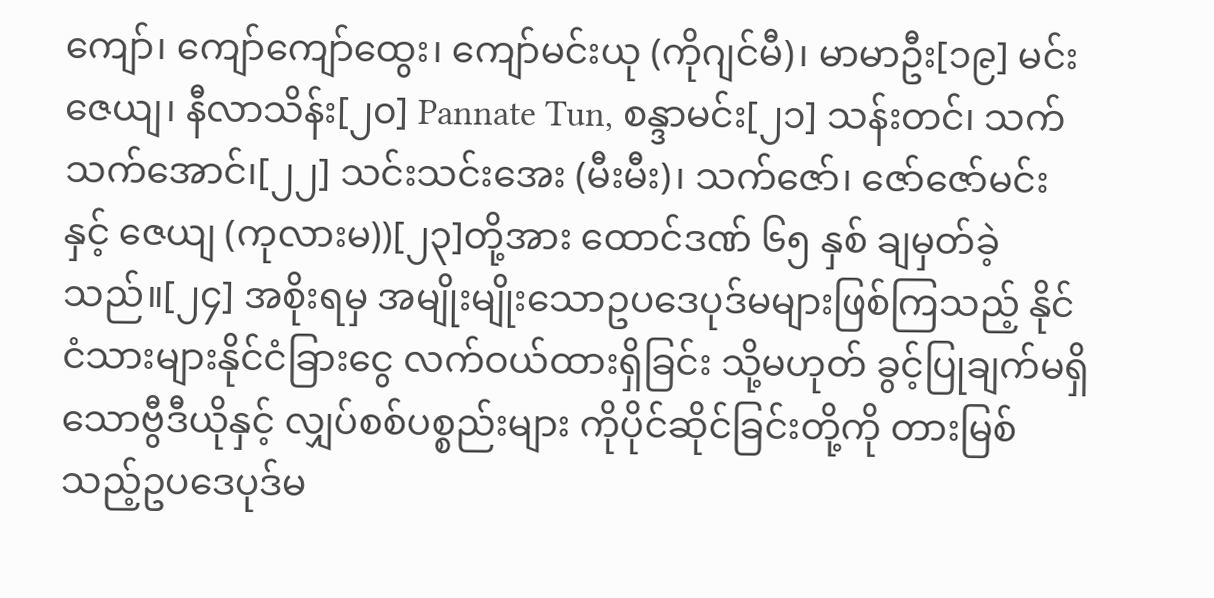ကျော်၊ ကျော်ကျော်ထွေး၊ ကျော်မင်းယု (ကိုဂျင်မီ)၊ မာမာဦး[၁၉] မင်းဇေယျ၊ နီလာသိန်း[၂၀] Pannate Tun, စန္ဒာမင်း[၂၁] သန်းတင်၊ သက်သက်အောင်၊[၂၂] သင်းသင်းအေး (မီးမီး)၊ သက်ဇော်၊ ဇော်ဇော်မင်းနှင့် ဇေယျ (ကုလားမ))[၂၃]တို့အား ထောင်ဒဏ် ၆၅ နှစ် ချမှတ်ခဲ့သည်။[၂၄] အစိုးရမှ အမျိုးမျိုးသောဥပဒေပုဒ်မများဖြစ်ကြသည့် နိုင်ငံသားများနိုင်ငံခြားငွေ လက်ဝယ်ထားရှိခြင်း သို့မဟုတ် ခွင့်ပြုချက်မရှိသောဗွီဒီယိုနှင့် လျှပ်စစ်ပစ္စည်းများ ကိုပိုင်ဆိုင်ခြင်းတို့ကို တားမြစ်သည့်ဥပဒေပုဒ်မ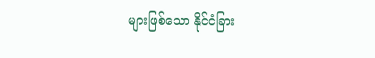များဖြစ်သော နိုင်ငံခြား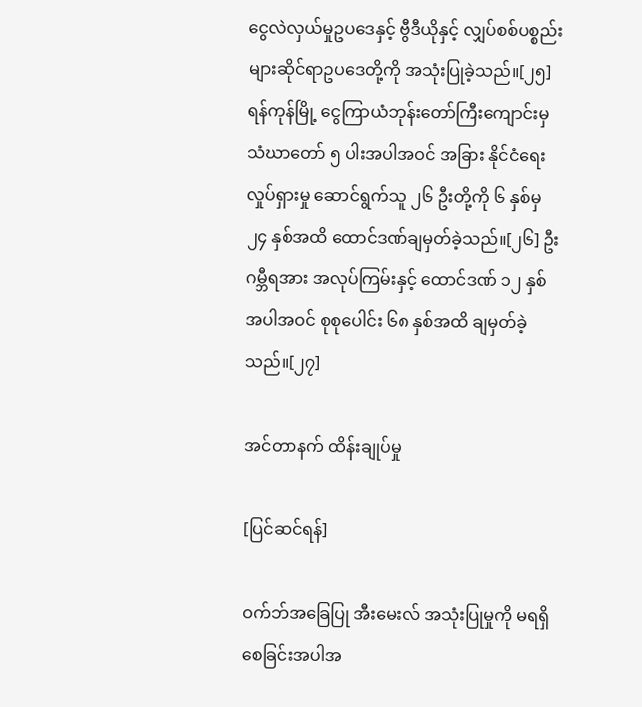ငွေလဲလှယ်မှုဥပဒေနှင့် ဗွီဒီယိုနှင့် လျှပ်စစ်ပစ္စည်းများဆိုင်ရာဥပဒေတို့ကို အသုံးပြုခဲ့သည်။[၂၅] ရန်ကုန်မြို့ ငွေကြာယံဘုန်းတော်ကြီးကျောင်းမှ သံဃာတော် ၅ ပါးအပါအဝင် အခြား နိုင်ငံရေးလှုပ်ရှားမှု ဆောင်ရွက်သူ ၂၆ ဦးတို့ကို ၆ နှစ်မှ ၂၄ နှစ်အထိ ထောင်ဒဏ်ချမှတ်ခဲ့သည်။[၂၆] ဦးဂမ္ဘီရအား အလုပ်ကြမ်းနှင့် ထောင်ဒဏ် ၁၂ နှစ် အပါအဝင် စုစုပေါင်း ၆၈ နှစ်အထိ ချမှတ်ခဲ့သည်။[၂၇]

အင်တာနက် ထိန်းချုပ်မှု

[ပြင်ဆင်ရန်]

ဝက်ဘ်အခြေပြု အီးမေးလ် အသုံးပြုမှုကို မရရှိစေခြင်းအပါအ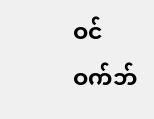ဝင် ဝက်ဘ်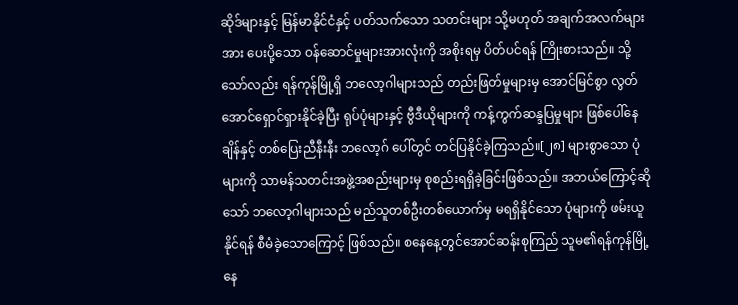ဆိုဒ်များနှင့် မြန်မာနိုင်ငံနှင့် ပတ်သက်သော သတင်းများ သို့မဟုတ် အချက်အလက်များအား ပေးပို့သော ဝန်ဆောင်မှုများအားလုံးကို အစိုးရမှ ပိတ်ပင်ရန် ကြိုးစားသည်။ သို့သော်လည်း ရန်ကုန်မြို့ရှိ ဘလော့ဂါများသည် တည်းဖြတ်မှုများမှ အောင်မြင်စွာ လွတ်အောင်ရှောင်ရှားနိုင်ခဲ့ပြီး ရုပ်ပုံများနှင့် ဗွီဒီယိုများကို ကန့်ကွက်ဆန္ဒပြမှုများ ဖြစ်ပေါ်နေချိန်နှင့် တစ်ပြေးညီနီးနီး ဘလော့ဂ် ပေါ်တွင် တင်ပြနိုင်ခဲ့ကြသည်။[၂၈] များစွာသော ပုံများကို သာမန်သတင်းအဖွဲ့အစည်းများမှ စုစည်းရရှိခဲ့ခြင်းဖြစ်သည်။ အဘယ်ကြောင့်ဆိုသော် ဘလော့ဂါများသည် မည်သူတစ်ဦးတစ်ယောက်မှ မရရှိနိုင်သော ပုံများကို ဖမ်းယူနိုင်ရန် စီမံခဲ့သောကြောင့် ဖြစ်သည်။ စနေနေ့တွင်အောင်ဆန်းစုကြည် သူမ၏ရန်ကုန်မြို့နေ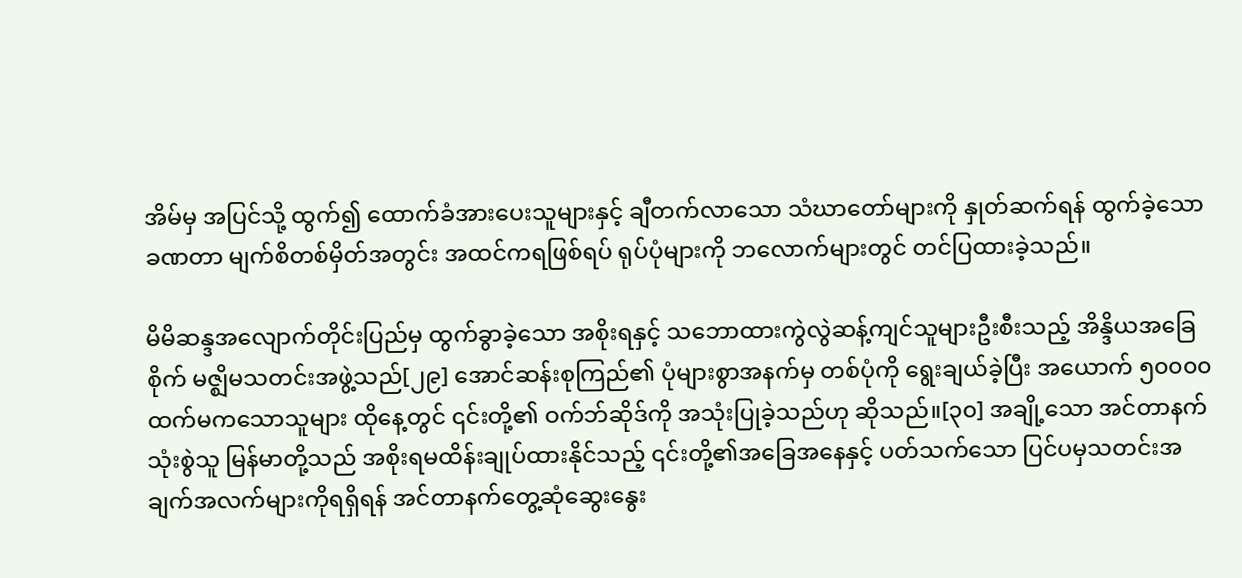အိမ်မှ အပြင်သို့ ထွက်၍ ထောက်ခံအားပေးသူများနှင့် ချီတက်လာသော သံဃာတော်များကို နှုတ်ဆက်ရန် ထွက်ခဲ့သော ခဏတာ မျက်စိတစ်မှိတ်အတွင်း အထင်ကရဖြစ်ရပ် ရုပ်ပုံများကို ဘလောက်များတွင် တင်ပြထားခဲ့သည်။

မိမိဆန္ဒအလျောက်တိုင်းပြည်မှ ထွက်ခွာခဲ့သော အစိုးရနှင့် သဘောထားကွဲလွဲဆန့်ကျင်သူများဦးစီးသည့် အိန္ဒိယအခြေစိုက် မဇ္ဈိမသတင်းအဖွဲ့သည်[၂၉] အောင်ဆန်းစုကြည်၏ ပုံများစွာအနက်မှ တစ်ပုံကို ရွေးချယ်ခဲ့ပြီး အယောက် ၅၀၀၀၀ ထက်မကသောသူများ ထိုနေ့တွင် ၎င်းတို့၏ ဝက်ဘ်ဆိုဒ်ကို အသုံးပြုခဲ့သည်ဟု ဆိုသည်။[၃၀] အချို့သော အင်တာနက်သုံးစွဲသူ မြန်မာတို့သည် အစိုးရမထိန်းချုပ်ထားနိုင်သည့် ၎င်းတို့၏အခြေအနေနှင့် ပတ်သက်သော ပြင်ပမှသတင်းအချက်အလက်များကိုရရှိရန် အင်တာနက်တွေ့ဆုံဆွေးနွေး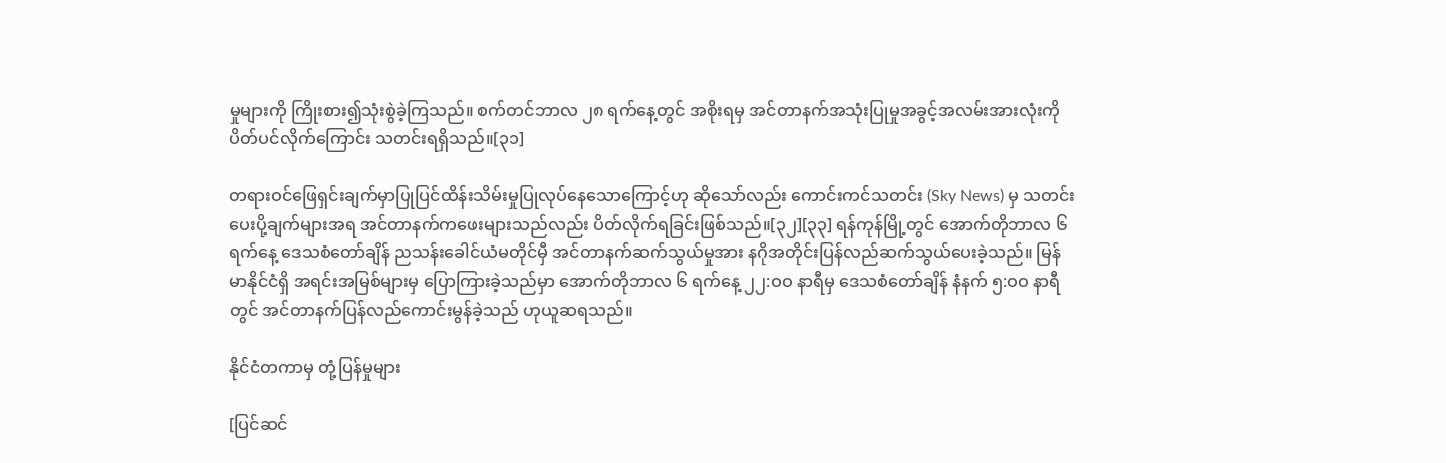မှုများကို ကြိုးစား၍သုံးစွဲခဲ့ကြသည်။ စက်တင်ဘာလ ၂၈ ရက်နေ့တွင် အစိုးရမှ အင်တာနက်အသုံးပြုမှုအခွင့်အလမ်းအားလုံးကို ပိတ်ပင်လိုက်ကြောင်း သတင်းရရှိသည်။[၃၁]

တရားဝင်ဖြေရှင်းချက်မှာပြုပြင်ထိန်းသိမ်းမှုပြုလုပ်နေသောကြောင့်ဟု ဆိုသော်လည်း ကောင်းကင်သတင်း (Sky News) မှ သတင်းပေးပို့ချက်များအရ အင်တာနက်ကဖေးများသည်လည်း ပိတ်လိုက်ရခြင်းဖြစ်သည်။[၃၂][၃၃] ရန်ကုန်မြို့တွင် အောက်တိုဘာလ ၆ ရက်နေ့ ဒေသစံတော်ချိန် ညသန်းခေါင်ယံမတိုင်မှီ အင်တာနက်ဆက်သွယ်မှုအား နဂိုအတိုင်းပြန်လည်ဆက်သွယ်ပေးခဲ့သည်။ မြန်မာနိုင်ငံရှိ အရင်းအမြစ်များမှ ပြောကြားခဲ့သည်မှာ အောက်တိုဘာလ ၆ ရက်နေ့ ၂၂:ဝဝ နာရီမှ ဒေသစံတော်ချိန် နံနက် ၅:ဝဝ နာရီတွင် အင်တာနက်ပြန်လည်ကောင်းမွန်ခဲ့သည် ဟုယူဆရသည်။

နိုင်ငံတကာမှ တုံ့ပြန်မှုများ

[ပြင်ဆင်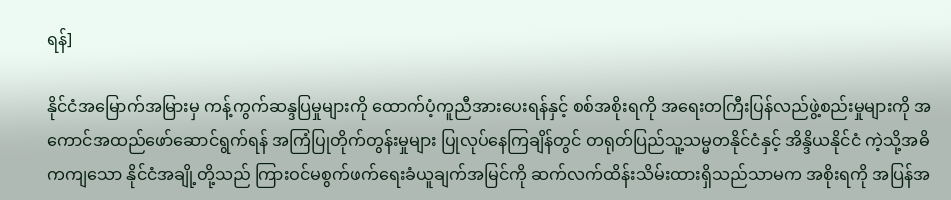ရန်]

နိုင်ငံအမြောက်အမြားမှ ကန့်ကွက်ဆန္ဒပြမှုများကို ထောက်ပံ့ကူညီအားပေးရန်နှင့် စစ်အစိုးရကို အရေးတကြီးပြန်လည်ဖွဲ့စည်းမှုများကို အကောင်အထည်ဖော်ဆောင်ရွက်ရန် အကြံပြုတိုက်တွန်းမှုများ ပြုလုပ်နေကြချိန်တွင် တရုတ်ပြည်သူ့သမ္မတနိုင်ငံနှင့် အိန္ဒိယနိုင်ငံ ကဲ့သို့အဓိကကျသော နိုင်ငံအချို့တို့သည် ကြားဝင်မစွက်ဖက်ရေးခံယူချက်အမြင်ကို ဆက်လက်ထိန်းသိမ်းထားရှိသည်သာမက အစိုးရကို အပြန်အ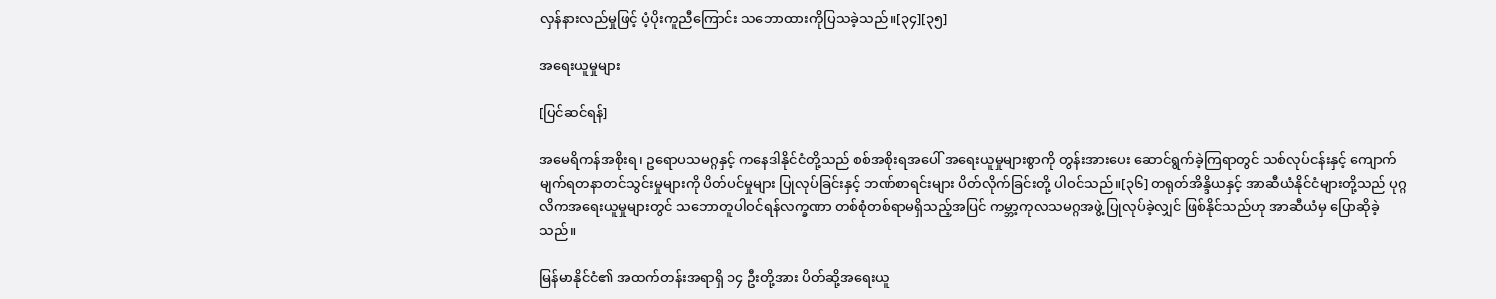လှန်နားလည်မှုဖြင့် ပံ့ပိုးကူညီကြောင်း သဘောထားကိုပြသခဲ့သည်။[၃၄][၃၅]

အရေးယူမှုများ

[ပြင်ဆင်ရန်]

အမေရိကန်အစိုးရ၊ ဥရောပသမဂ္ဂနှင့် ကနေဒါနိုင်ငံတို့သည် စစ်အစိုးရအပေါ် အရေးယူမှုများစွာကို တွန်းအားပေး ဆောင်ရွက်ခဲ့ကြရာတွင် သစ်လုပ်ငန်းနှင့် ကျောက်မျက်ရတနာတင်သွင်းမှုများကို ပိတ်ပင်မှုများ ပြုလုပ်ခြင်းနှင့် ဘဏ်စာရင်းများ ပိတ်လိုက်ခြင်းတို့ ပါဝင်သည်။[၃၆] တရုတ်အိန္ဒိယနှင့် အာဆီယံနိုင်ငံများတို့သည် ပုဂ္ဂလိကအရေးယူမှုများတွင် သဘောတူပါဝင်ရန်လက္ခဏာ တစ်စုံတစ်ရာမရှိသည့်အပြင် ကမ္ဘာ့ကုလသမဂ္ဂအဖွဲ့ ပြုလုပ်ခဲ့လျှင် ဖြစ်နိုင်သည်ဟု အာဆီယံမှ ပြောဆိုခဲ့သည်။

မြန်မာနိုင်ငံ၏ အထက်တန်းအရာရှိ ၁၄ ဦးတို့အား ပိတ်ဆို့အရေးယူ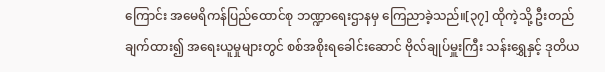ကြောင်း အမေရိကန်ပြည်ထောင်စု ဘဏ္ဍာရေးဌာနမှ ကြေညာခဲ့သည်။[၃၇] ထိုကဲ့သို့ ဦးတည်ချက်ထား၍ အရေးယူမှုများတွင် စစ်အစိုးရခေါင်းဆောင် ဗိုလ်ချုပ်မှူးကြီး သန်းရွှေနှင့် ဒုတိယ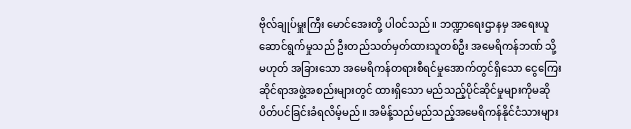ဗိုလ်ချုပ်မှူးကြီး မောင်အေးတို့ ပါဝင်သည်။ ဘဏ္ဍာရေးဌာနမှ အရေးယူဆောင်ရွက်မှုသည် ဦးတည်သတ်မှတ်ထားသူတစ်ဦး အမေရိကန်ဘဏ် သို့မဟုတ် အခြားသော အမေရိကန်တရားစီရင်မှုအောက်တွင်ရှိသော ငွေကြေးဆိုင်ရာအဖွဲ့အစည်းများတွင် ထားရှိသော မည်သည့်ပိုင်ဆိုင်မှုများကိုမဆို ပိတ်ပင်ခြင်းခံရလိမ့်မည်။ အမိန့်သည်မည်သည့်အမေရိကန်နိုင်ငံသားများ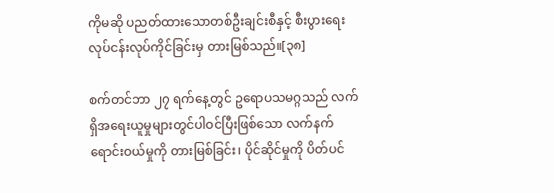ကိုမဆို ပညတ်ထားသောတစ်ဦးချင်းစီနှင့် စီးပွားရေးလုပ်ငန်းလုပ်ကိုင်ခြင်းမှ တားမြစ်သည်။[၃၈]

စက်တင်ဘာ ၂၇ ရက်နေ့တွင် ဥရောပသမဂ္ဂသည် လက်ရှိအရေးယူမှုများတွင်ပါဝင်ပြီးဖြစ်သော လက်နက်ရောင်းဝယ်မှုကို တားမြစ်ခြင်း၊ ပိုင်ဆိုင်မှုကို ပိတ်ပင်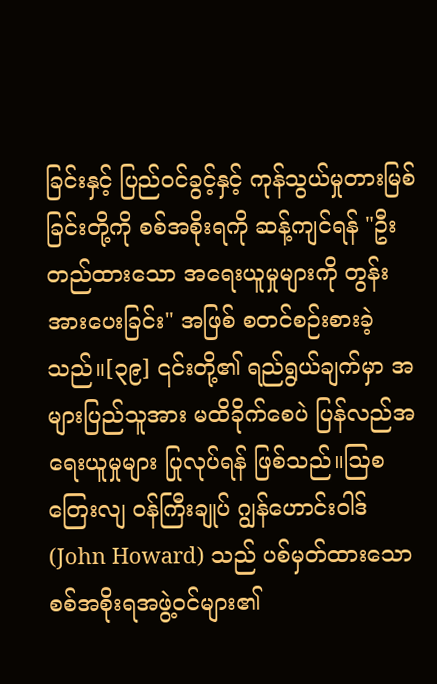ခြင်းနှင့် ပြည်ဝင်ခွင့်နှင့် ကုန်သွယ်မှုတားမြစ်ခြင်းတို့ကို စစ်အစိုးရကို ဆန့်ကျင်ရန် "ဦးတည်ထားသော အရေးယူမှုများကို တွန်းအားပေးခြင်း" အဖြစ် စတင်စဉ်းစားခဲ့သည်။[၃၉] ၎င်းတို့၏ ရည်ရွယ်ချက်မှာ အများပြည်သူအား မထိခိုက်စေပဲ ပြန်လည်အရေးယူမှုများ ပြုလုပ်ရန် ဖြစ်သည်။ဩစတြေးလျ ဝန်ကြီးချုပ် ဂျွန်ဟောင်းဝါဒ် (John Howard) သည် ပစ်မှတ်ထားသော စစ်အစိုးရအဖွဲ့ဝင်များ၏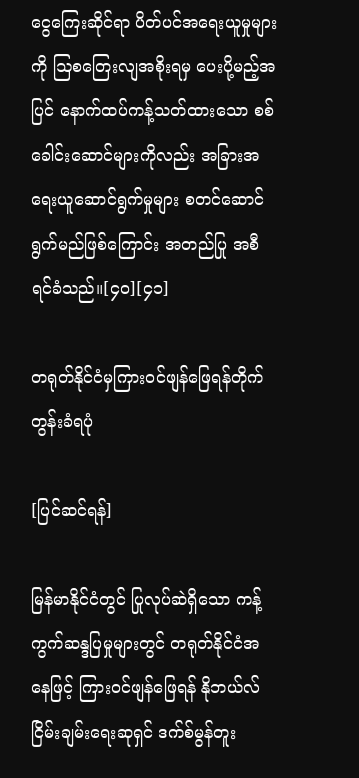ငွေကြေးဆိုင်ရာ ပိတ်ပင်အရေးယူမှုများကို ဩစတြေးလျအစိုးရမှ ပေးပို့မည့်အပြင် နောက်ထပ်ကန့်သတ်ထားသော စစ်ခေါင်းဆောင်များကိုလည်း အခြားအရေးယူဆောင်ရွက်မှုများ စတင်ဆောင်ရွက်မည်ဖြစ်ကြောင်း အတည်ပြု အစီရင်ခံသည်။[၄၀][၄၁]

တရုတ်နိုင်ငံမှကြားဝင်ဖျန်ဖြေရန်တိုက်တွန်းခံရပုံ

[ပြင်ဆင်ရန်]

မြန်မာနိုင်ငံတွင် ပြုလုပ်ဆဲရှိသော ကန့်ကွက်ဆန္ဒပြမှုများတွင် တရုတ်နိုင်ငံအနေဖြင့် ကြားဝင်ဖျန်ဖြေရန် နိုဘယ်လ်ငြိမ်းချမ်းရေးဆုရှင် ဒက်စ်မွန်တူး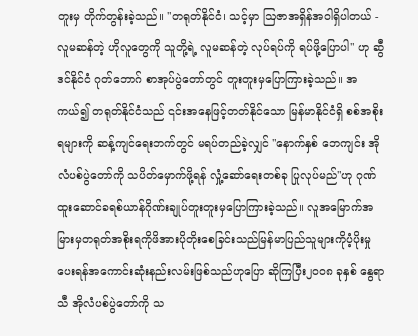တူးမှ တိုက်တွန်းခဲ့သည်။ "တရုတ်နိုင်ငံ၊ သင့်မှာ ဩဇာအရှိန်အဝါရှိပါတယ် - လူမဆန်တဲ့ ဟိုလူတွေကို သူတို့ရဲ့ လူမဆန်တဲ့ လုပ်ရပ်ကို ရပ်ဖို့ပြောပါ" ဟု ဆွီဒင်နိုင်ငံ ဂုတ်ဘောဂ် စာအုပ်ပွဲတော်တွင် တူးတူးမှပြောကြားခဲ့သည်။ အကယ်၍ တရုတ်နိုင်ငံသည် ၎င်းအနေဖြင့်တတ်နိုင်သော မြန်မာနိုင်ငံရှိ စစ်အစိုးရများကို ဆန့်ကျင်ရေးဘက်တွင် မရပ်တည်ခဲ့လျှင် "နောက်နှစ် ဘေကျင်း အိုလံပစ်ပွဲတော်ကို သပိတ်မှောက်ဖို့ရန် လှုံ့ဆော်ရေးတစ်ခု ပြုလုပ်မည်"ဟု ဂုဏ်ထူးဆောင်ခရစ်ယာန်ဂိုဏ်းချုပ်တူးတူးမှပြောကြားခဲ့သည်။ လူအမြောက်အမြားမှတရုတ်အစိုးရကိုဖိအားပိုတိုးစေခြင်းသည်မြန်မာပြည်သူများကိုပံ့ပိုးမှုပေးရန်အကောင်းဆုံးနည်းလမ်းဖြစ်သည်ဟုပြော ဆိုကြပြီး၂၀၀၈ ခုနှစ် နွေရာသီ အိုလံပစ်ပွဲတော်ကို သ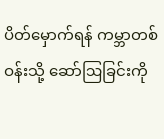ပိတ်မှောက်ရန် ကမ္ဘာတစ်ဝန်းသို့ ဆော်ဩခြင်းကို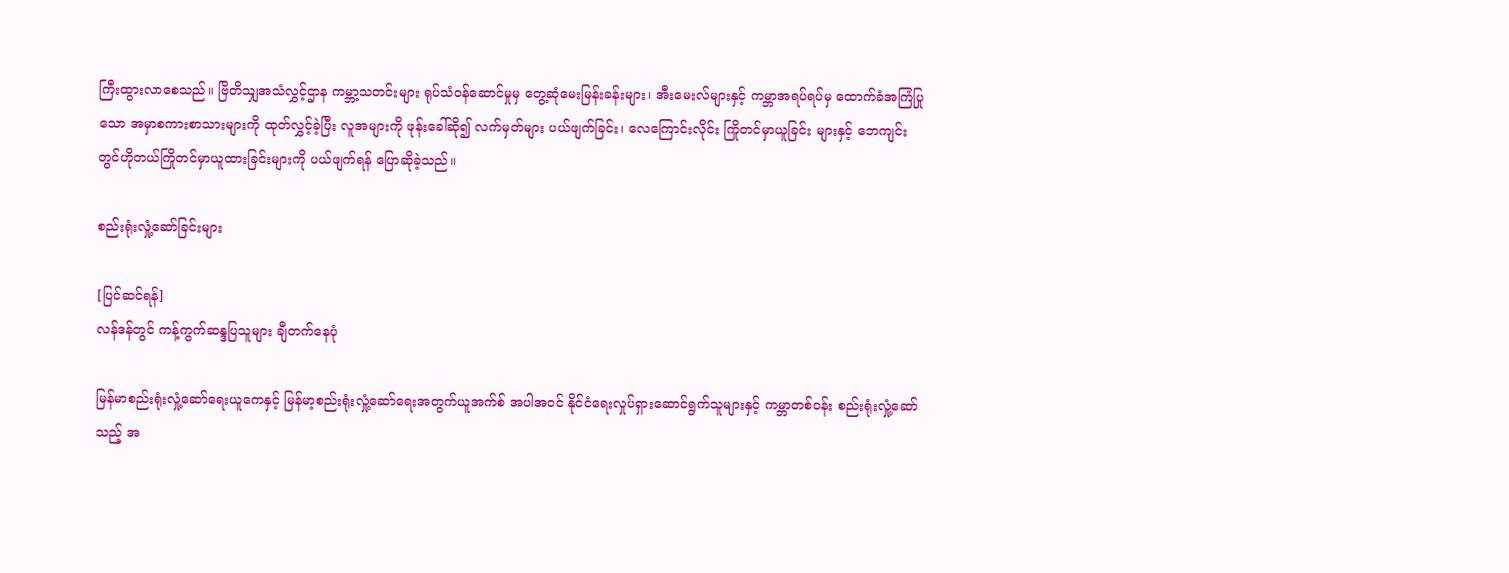ကြီးထွားလာစေသည်။ ဗြိတိသျှအသံလွှင့်ဌာန ကမ္ဘာ့သတင်းများ ရုပ်သံဝန်ဆောင်မှုမှ တွေ့ဆုံမေးမြန်းခန်းများ၊ အီးမေးလ်များနှင့် ကမ္ဘာအရပ်ရပ်မှ ထောက်ခံအကြံပြုသော အမှာစကားစာသားများကို ထုတ်လွှင့်ခဲ့ပြီး လူအများကို ဖုန်းခေါ်ဆို၍ လက်မှတ်များ ပယ်ဖျက်ခြင်း၊ လေကြောင်းလိုင်း ကြိုတင်မှာယူခြင်း များနှင့် ဘေကျင်းတွင်ဟိုတယ်ကြိုတင်မှာယူထားခြင်းများကို ပယ်ဖျက်ရန် ပြောဆိုခဲ့သည်။

စည်းရုံးလှုံ့ဆော်ခြင်းများ

[ပြင်ဆင်ရန်]
လန်ဒန်တွင် ကန့်ကွက်ဆန္ဒပြသူများ ချီတက်နေပုံ

မြန်မာစည်းရုံးလှုံ့ဆော်ရေးယူကေနှင့် မြန်မာ့စည်းရုံးလှုံ့ဆော်ရေးအတွက်ယူအက်စ် အပါအဝင် နိုင်ငံရေးလှုပ်ရှားဆောင်ရွက်သူများနှင့် ကမ္ဘာတစ်ဝန်း စည်းရုံးလှုံ့ဆော်သည့် အ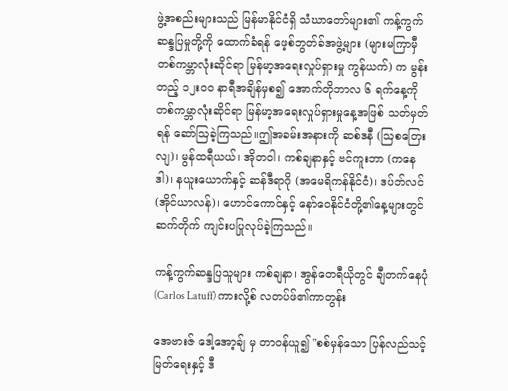ဖွဲ့အစည်းများသည် မြန်မာနိုင်ငံရှိ သံဃာတော်များ၏ ကန့်ကွက်ဆန္ဒပြမှုတို့ကို ထောက်ခံရန် ဖေ့စ်ဘွတ်ခ်အဖွဲ့များ (များမကြာမှီ တစ်ကမ္ဘာလုံးဆိုင်ရာ မြန်မာ့အရေးလှုပ်ရှားမှု ကွန်ယက်) က မွန်းတည့် ၁၂းဝဝ နာရီအချိန်မှစ၍ အောက်တိုဘာလ ၆ ရက်နေ့ကို တစ်ကမ္ဘာလုံးဆိုင်ရာ မြန်မာ့အရေးလှုပ်ရှားမှုနေ့အဖြစ် သတ်မှတ်ရန် ဆော်ဩခဲ့ကြသည်။ဤအခမ်းအနားကို ဆစ်ဒနီ (ဩစတြေးလျ)၊ မွန်ထရီယယ်၊ အိုတဝါ၊ ကစ်ချနာနှင့် ဗင်ကူးဘာ (ကနေဒါ)၊ နယူးယောက်နှင့် ဆန်ဒီရာဂို (အမေရိကန်နိုင်ငံ)၊ ဒပ်ဘ်လင် (အိုင်ယာလန်)၊ ဟောင်ကောင်နှင့် နော်ဝေနိုင်ငံတို့၏နေ့များတွင် ဆက်တိုက် ကျင်းပပြုလုပ်ခဲ့ကြသည်။

ကန့်ကွက်ဆန္ဒပြသူများ ကစ်ချနာ၊ အွန်တေရီယိုတွင် ချီတက်နေပုံ
(Carlos Latuff) ကားလို့စ် လတပ်ဖ်၏ကာတွန်း

အေဗားဇ် ဒေါ့အော့ချ် မှ တာဝန်ယူ၍ "စစ်မှန်သော ပြန်လည်သင့်မြတ်ရေးနှင့် ဒီ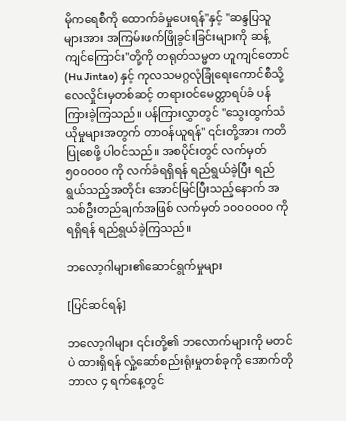မိုကရေစီကို ထောက်ခံမှုပေးရန်"နှင့် "ဆန္ဒပြသူများအား အကြမ်းဖက်ဖြိုခွင်းခြင်းများကို ဆန့်ကျင်ကြောင်း"တို့ကို တရုတ်သမ္မတ ဟူကျင်တောင် (Hu Jintao) နှင့် ကုလသမဂ္ဂလုံခြုံရေးကောင်စီသို့ လေလှိုင်းမှတစ်ဆင့် တရားဝင်မေတ္တာရပ်ခံ ပန်ကြားခဲ့ကြသည်။ ပန်ကြားလွှာတွင် "သွေးထွက်သံယိုမှုများအတွက် တာဝန်ယူရန်" ၎င်းတို့အား ကတိပြုစေဖို့ ပါဝင်သည်။ အစပိုင်းတွင် လက်မှတ် ၅၀၀၀၀၀ ကို လက်ခံရရှိရန် ရည်ရွယ်ခဲ့ပြီး ရည်ရွယ်သည့်အတိုင်း အောင်မြင်ပြီးသည့်နောက် အသစ်ဦးတည်ချက်အဖြစ် လက်မှတ် ၁၀၀၀၀၀၀ ကိုရရှိရန် ရည်ရွယ်ခဲ့ကြသည်။

ဘလော့ဂါများ၏ဆောင်ရွက်မှုများ

[ပြင်ဆင်ရန်]

ဘလော့ဂါများ ၎င်းတို့၏ ဘလောက်များကို မတင်ပဲ ထားရှိရန် လှုံ့ဆော်စည်းရုံးမှုတစ်ခုကို အောက်တိုဘာလ ၄ ရက်နေ့တွင်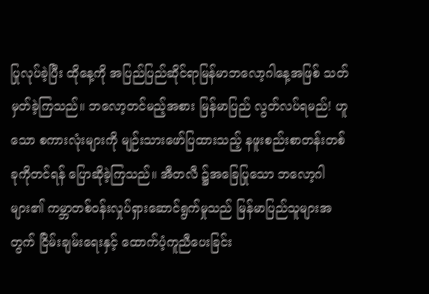ပြုလုပ်ခဲ့ပြီး ထိုနေ့ကို အပြည်ပြည်ဆိုင်ရာမြန်မာဘလော့ဂါနေ့အဖြစ် သတ်မှတ်ခဲ့ကြသည်။ ဘလော့တင်မည့်အစား မြန်မာပြည် လွတ်လပ်ရမည်! ဟူသော စကားလုံးများကို မျဉ်းသားဖော်ပြထားသည့် နဖူးစည်းစာတန်းတစ်ခုကိုတင်ရန် ပြောဆိုခဲ့ကြသည်။ အီတလီ ၌အခြေပြုသော ဘလော့ဂါများ၏ ကမ္ဘာတစ်ဝန်းလှုပ်ရှားဆောင်ရွက်မှုသည် မြန်မာပြည်သူများအတွက် ငြိမ်းချမ်းရေးနှင့် ထောက်ပံ့ကူညီပေးခြင်း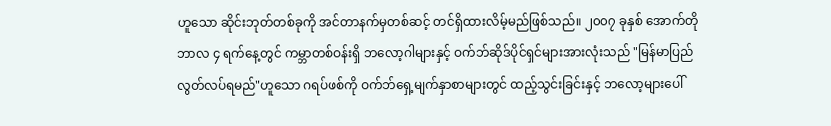ဟူသော ဆိုင်းဘုတ်တစ်ခုကို အင်တာနက်မှတစ်ဆင့် တင်ရှိထားလိမ့်မည်ဖြစ်သည်။ ၂၀၀၇ ခုနှစ် အောက်တိုဘာလ ၄ ရက်နေ့တွင် ကမ္ဘာတစ်ဝန်းရှိ ဘလော့ဂါများနှင့် ဝက်ဘ်ဆိုဒ်ပိုင်ရှင်များအားလုံးသည် "မြန်မာပြည် လွတ်လပ်ရမည်"ဟူသော ဂရပ်ဖစ်ကို ဝက်ဘ်ရှေ့မျက်နှာစာများတွင် ထည့်သွင်းခြင်းနှင့် ဘလော့များပေါ်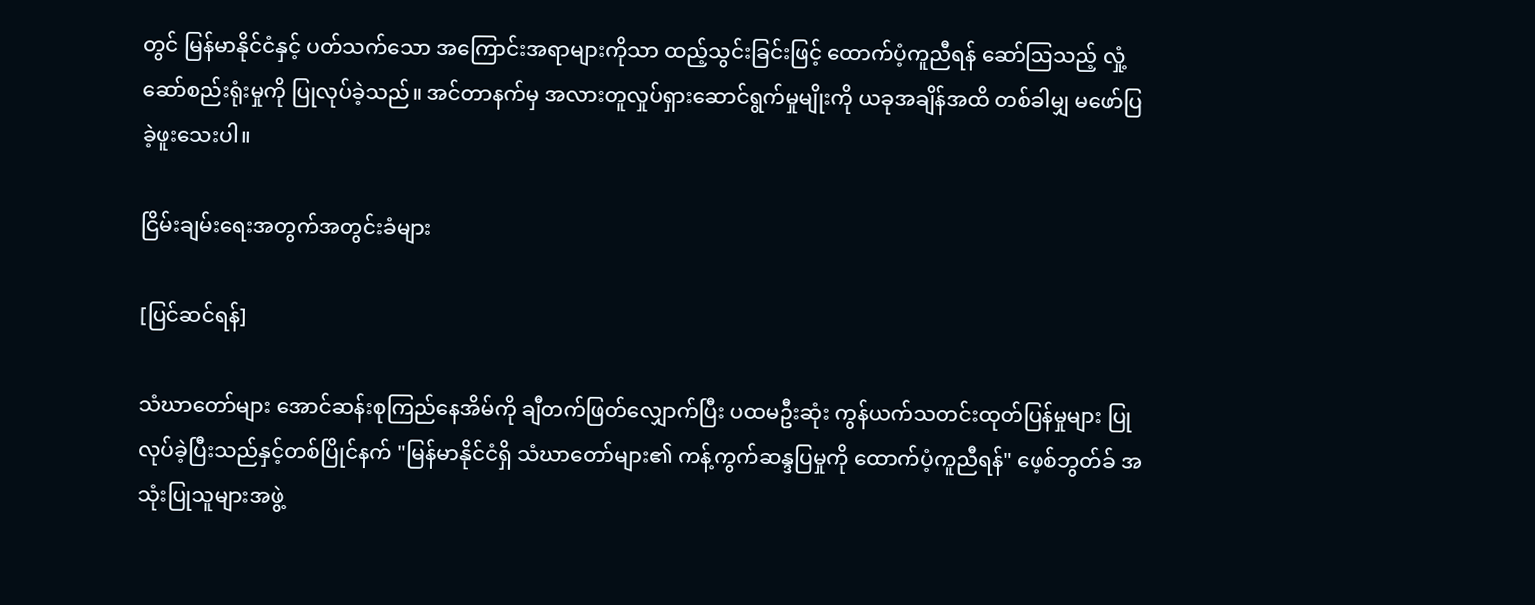တွင် မြန်မာနိုင်ငံနှင့် ပတ်သက်သော အကြောင်းအရာများကိုသာ ထည့်သွင်းခြင်းဖြင့် ထောက်ပံ့ကူညီရန် ဆော်ဩသည့် လှုံ့ဆော်စည်းရုံးမှုကို ပြုလုပ်ခဲ့သည်။ အင်တာနက်မှ အလားတူလှုပ်ရှားဆောင်ရွက်မှုမျိုးကို ယခုအချိန်အထိ တစ်ခါမျှ မဖော်ပြခဲ့ဖူးသေးပါ။

ငြိမ်းချမ်းရေးအတွက်အတွင်းခံများ

[ပြင်ဆင်ရန်]

သံဃာတော်များ အောင်ဆန်းစုကြည်နေအိမ်ကို ချီတက်ဖြတ်လျှောက်ပြီး ပထမဦးဆုံး ကွန်ယက်သတင်းထုတ်ပြန်မှုများ ပြုလုပ်ခဲ့ပြီးသည်နှင့်တစ်ပြိုင်နက် "မြန်မာနိုင်ငံရှိ သံဃာတော်များ၏ ကန့်ကွက်ဆန္ဒပြမှုကို ထောက်ပံ့ကူညီရန်" ဖေ့စ်ဘွတ်ခ် အသုံးပြုသူများအဖွဲ့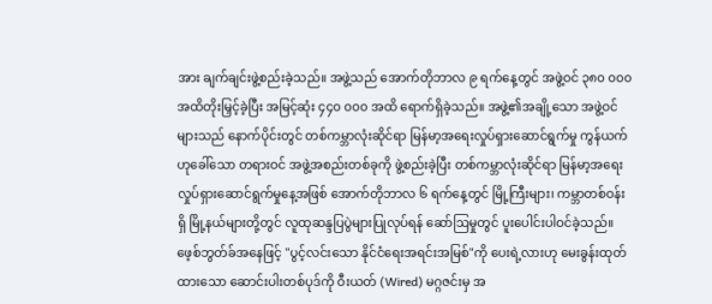အား ချက်ချင်းဖွဲ့စည်းခဲ့သည်။ အဖွဲ့သည် အောက်တိုဘာလ ၉ ရက်နေ့တွင် အဖွဲ့ဝင် ၃၈၀ ၀၀၀ အထိတိုးမြှင့်ခဲ့ပြီး အမြင့်ဆုံး ၄၄၀ ၀၀၀ အထိ ရောက်ရှိခဲ့သည်။ အဖွဲ့၏အချို့သော အဖွဲ့ဝင်များသည် နောက်ပိုင်းတွင် တစ်ကမ္ဘာလုံးဆိုင်ရာ မြန်မာ့အရေးလှုပ်ရှားဆောင်ရွက်မှု ကွန်ယက်ဟုခေါ်သော တရားဝင် အဖွဲ့အစည်းတစ်ခုကို ဖွဲ့စည်းခဲ့ပြီး တစ်ကမ္ဘာလုံးဆိုင်ရာ မြန်မာ့အရေးလှုပ်ရှားဆောင်ရွက်မှုနေ့အဖြစ် အောက်တိုဘာလ ၆ ရက်နေ့တွင် မြို့ကြီးများ၊ ကမ္ဘာတစ်ဝန်းရှိ မြို့နယ်များတို့တွင် လူထုဆန္ဒပြပွဲများပြုလုပ်ရန် ဆော်ဩမှုတွင် ပူးပေါင်းပါဝင်ခဲ့သည်။ ဖေ့စ်ဘွတ်ခ်အနေဖြင့် "ပွင့်လင်းသော နိုင်ငံရေးအရင်းအမြစ်"ကို ပေးရဲ့လားဟု မေးခွန်းထုတ်ထားသော ဆောင်းပါးတစ်ပုဒ်ကို ဝီးယတ် (Wired) မဂ္ဂဇင်းမှ အ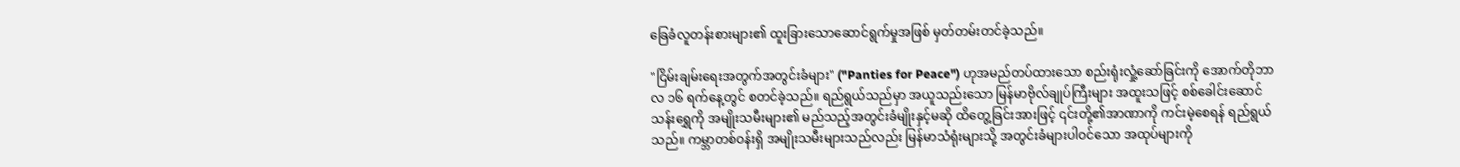ခြေခံလူတန်းစားများ၏ ထူးခြားသောဆောင်ရွက်မှုအဖြစ် မှတ်တမ်းတင်ခဲ့သည်။

"ငြိမ်းချမ်းရေးအတွက်အတွင်းခံများ" ("Panties for Peace") ဟုအမည်တပ်ထားသော စည်းရုံးလှုံ့ဆော်ခြင်းကို အောက်တိုဘာလ ၁၆ ရက်နေ့တွင် စတင်ခဲ့သည်။ ရည်ရွယ်သည်မှာ အယူသည်းသော မြန်မာဗိုလ်ချုပ်ကြီးများ အထူးသဖြင့် စစ်ခေါင်းဆောင် သန်းရွှေကို အမျိုးသမီးများ၏ မည်သည့်အတွင်းခံမျိုးနှင့်မဆို ထိတွေ့ခြင်းအားဖြင့် ၎င်းတို့၏အာဏာကို ကင်းမဲ့စေရန် ရည်ရွယ်သည်။ ကမ္ဘာတစ်ဝန်းရှိ အမျိုးသမီးများသည်လည်း မြန်မာသံရုံးများသို့ အတွင်းခံများပါဝင်သော အထုပ်များကို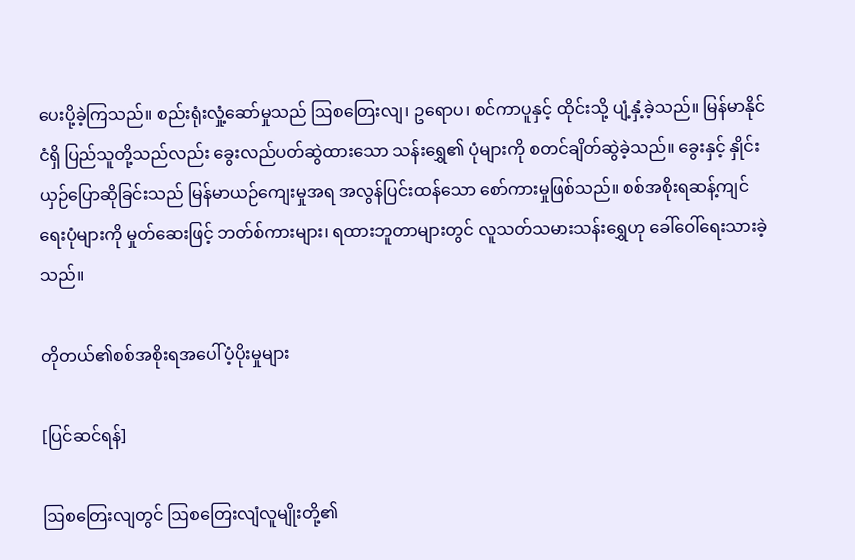ပေးပို့ခဲ့ကြသည်။ စည်းရုံးလှုံ့ဆော်မှုသည် ဩစတြေးလျ၊ ဥရောပ၊ စင်ကာပူနှင့် ထိုင်းသို့ ပျံ့နှံ့ခဲ့သည်။ မြန်မာနိုင်ငံရှိ ပြည်သူတို့သည်လည်း ခွေးလည်ပတ်ဆွဲထားသော သန်းရွှေ၏ ပုံများကို စတင်ချိတ်ဆွဲခဲ့သည်။ ခွေးနှင့် နှိုင်းယှဉ်ပြောဆိုခြင်းသည် မြန်မာယဉ်ကျေးမှုအရ အလွန်ပြင်းထန်သော စော်ကားမှုဖြစ်သည်။ စစ်အစိုးရဆန့်ကျင်ရေးပုံများကို မှုတ်ဆေးဖြင့် ဘတ်စ်ကားများ၊ ရထားဘူတာများတွင် လူသတ်သမားသန်းရွှေဟု ခေါ်ဝေါ်ရေးသားခဲ့သည်။

တိုတယ်၏စစ်အစိုးရအပေါ်ပံ့ပိုးမှုများ

[ပြင်ဆင်ရန်]

ဩစတြေးလျတွင် ဩစတြေးလျံလူမျိုးတို့၏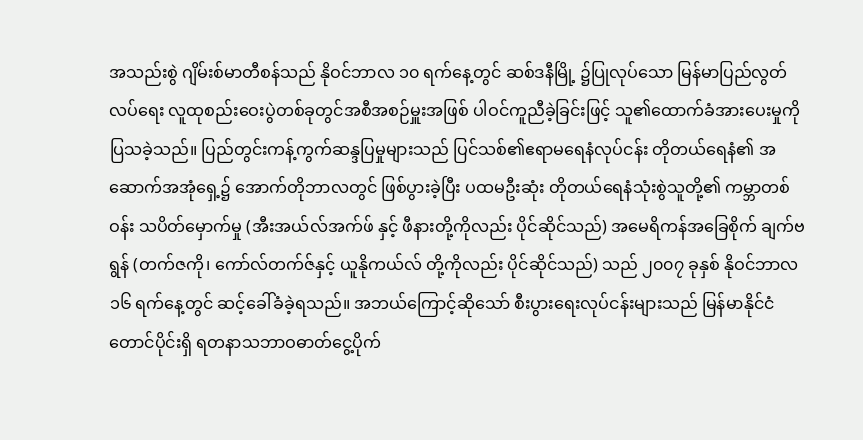အသည်းစွဲ ဂျိမ်းစ်မာတီစန်သည် နိုဝင်ဘာလ ၁၀ ရက်နေ့တွင် ဆစ်ဒနီမြို့ ၌ပြုလုပ်သော မြန်မာပြည်လွတ်လပ်ရေး လူထုစည်းဝေးပွဲတစ်ခုတွင်အစီအစဉ်မှူးအဖြစ် ပါဝင်ကူညီခဲ့ခြင်းဖြင့် သူ၏ထောက်ခံအားပေးမှုကို ပြသခဲ့သည်။ ပြည်တွင်းကန့်ကွက်ဆန္ဒပြမှုများသည် ပြင်သစ်၏ဧရာမရေနံလုပ်ငန်း တိုတယ်ရေနံ၏ အဆောက်အအုံရှေ့၌ အောက်တိုဘာလတွင် ဖြစ်ပွားခဲ့ပြီး ပထမဦးဆုံး တိုတယ်ရေနံသုံးစွဲသူတို့၏ ကမ္ဘာတစ်ဝန်း သပိတ်မှောက်မှု (အီးအယ်လ်အက်ဖ် နှင့် ဖီနားတို့ကိုလည်း ပိုင်ဆိုင်သည်) အမေရိကန်အခြေစိုက် ချက်ဗရွန် (တက်ဇကို၊ ကော်လ်တက်ဇ်နှင့် ယူနိုကယ်လ် တို့ကိုလည်း ပိုင်ဆိုင်သည်) သည် ၂၀၀၇ ခုနှစ် နိုဝင်ဘာလ ၁၆ ရက်နေ့တွင် ဆင့်ခေါ်ခံခဲ့ရသည်။ အဘယ်ကြောင့်ဆိုသော် စီးပွားရေးလုပ်ငန်းများသည် မြန်မာနိုင်ငံတောင်ပိုင်းရှိ ရတနာသဘာဝဓာတ်ငွေ့ပိုက်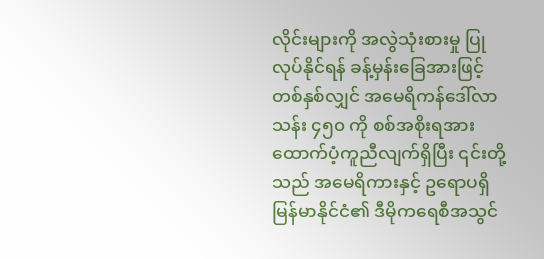လိုင်းများကို အလွဲသုံးစားမှု ပြုလုပ်နိုင်ရန် ခန့်မှန်းခြေအားဖြင့် တစ်နှစ်လျှင် အမေရိကန်ဒေါ်လာ သန်း ၄၅၀ ကို စစ်အစိုးရအား ထောက်ပံ့ကူညီလျက်ရှိပြီး ၎င်းတို့သည် အမေရိကားနှင့် ဥရောပရှိ မြန်မာနိုင်ငံ၏ ဒီမိုကရေစီအသွင်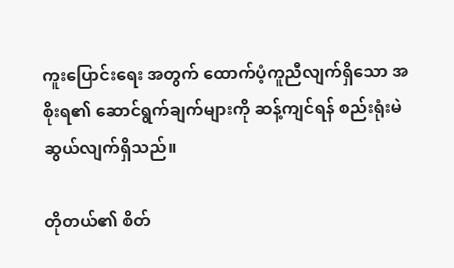ကူးပြောင်းရေး အတွက် ထောက်ပံ့ကူညီလျက်ရှိသော အစိုးရ၏ ဆောင်ရွက်ချက်များကို ဆန့်ကျင်ရန် စည်းရုံးမဲဆွယ်လျက်ရှိသည်။

တိုတယ်၏ စိတ်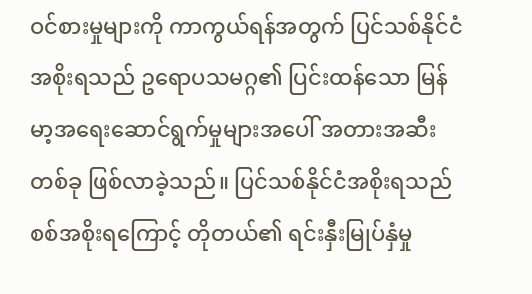ဝင်စားမှုများကို ကာကွယ်ရန်အတွက် ပြင်သစ်နိုင်ငံအစိုးရသည် ဥရောပသမဂ္ဂ၏ ပြင်းထန်သော မြန်မာ့အရေးဆောင်ရွက်မှုများအပေါ် အတားအဆီးတစ်ခု ဖြစ်လာခဲ့သည်။ ပြင်သစ်နိုင်ငံအစိုးရသည် စစ်အစိုးရကြောင့် တိုတယ်၏ ရင်းနှီးမြုပ်နှံမှု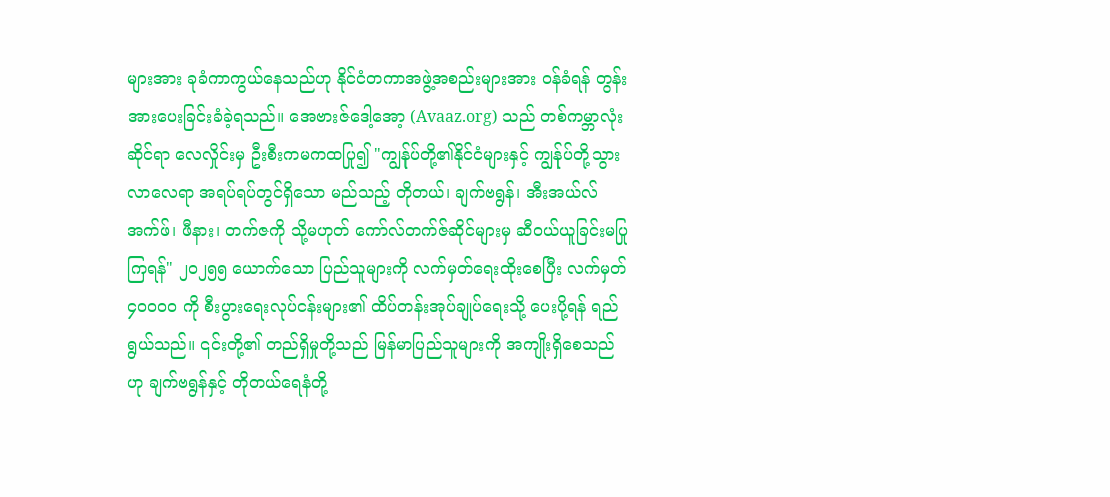များအား ခုခံကာကွယ်နေသည်ဟု နိုင်ငံတကာအဖွဲ့အစည်းများအား ဝန်ခံရန် တွန်းအားပေးခြင်းခံခဲ့ရသည်။ အေဗားဇ်ဒေါ့အော့ (Avaaz.org) သည် တစ်ကမ္ဘာလုံးဆိုင်ရာ လေလှိုင်းမှ ဦးစီးကမကထပြု၍ "ကျွန်ုပ်တို့၏နိုင်ငံများနှင့် ကျွန်ုပ်တို့သွားလာလေရာ အရပ်ရပ်တွင်ရှိသော မည်သည့် တိုတယ်၊ ချက်ဗရွန်၊ အီးအယ်လ်အက်ဖ်၊ ဖီနား၊ တက်ဇကို သို့မဟုတ် ကော်လ်တက်ဇ်ဆိုင်များမှ ဆီဝယ်ယူခြင်းမပြုကြရန်" ၂၀၂၅၅ ယောက်သော ပြည်သူများကို လက်မှတ်ရေးထိုးစေပြီး လက်မှတ် ၄၀၀၀၀ ကို စီးပွားရေးလုပ်ငန်းများ၏ ထိပ်တန်းအုပ်ချုပ်ရေးသို့ ပေးပို့ရန် ရည်ရွယ်သည်။ ၎င်းတို့၏ တည်ရှိမှုတို့သည် မြန်မာပြည်သူများကို အကျိုးရှိစေသည်ဟု ချက်ဗရွန်နှင့် တိုတယ်ရေနံတို့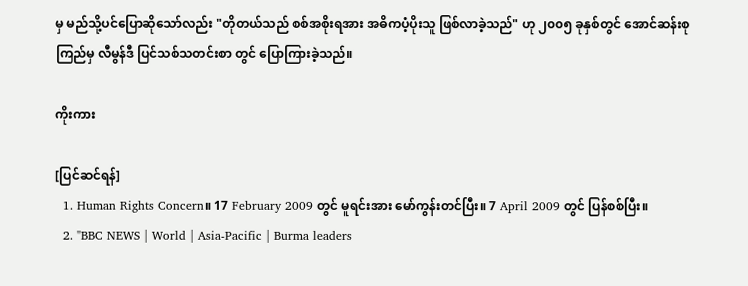မှ မည်သို့ပင်ပြောဆိုသော်လည်း "တိုတယ်သည် စစ်အစိုးရအား အဓိကပံ့ပိုးသူ ဖြစ်လာခဲ့သည်" ဟု ၂၀၀၅ ခုနှစ်တွင် အောင်ဆန်းစုကြည်မှ လီမွန်ဒီ ပြင်သစ်သတင်းစာ တွင် ပြောကြားခဲ့သည်။

ကိုးကား

[ပြင်ဆင်ရန်]
  1. Human Rights Concern။ 17 February 2009 တွင် မူရင်းအား မော်ကွန်းတင်ပြီး။ 7 April 2009 တွင် ပြန်စစ်ပြီး။
  2. "BBC NEWS | World | Asia-Pacific | Burma leaders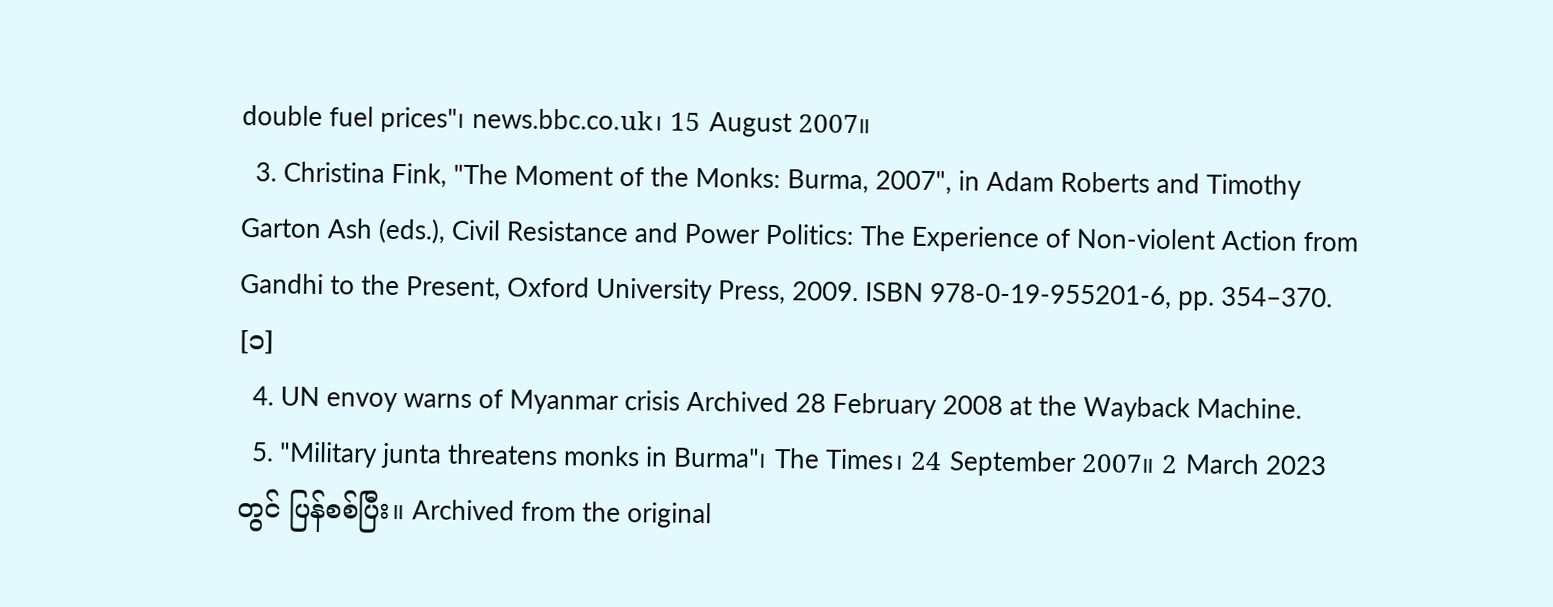double fuel prices"၊ news.bbc.co.uk၊ 15 August 2007။
  3. Christina Fink, "The Moment of the Monks: Burma, 2007", in Adam Roberts and Timothy Garton Ash (eds.), Civil Resistance and Power Politics: The Experience of Non-violent Action from Gandhi to the Present, Oxford University Press, 2009. ISBN 978-0-19-955201-6, pp. 354–370. [၁]
  4. UN envoy warns of Myanmar crisis Archived 28 February 2008 at the Wayback Machine.
  5. "Military junta threatens monks in Burma"၊ The Times၊ 24 September 2007။ 2 March 2023 တွင် ပြန်စစ်ပြီး။ Archived from the original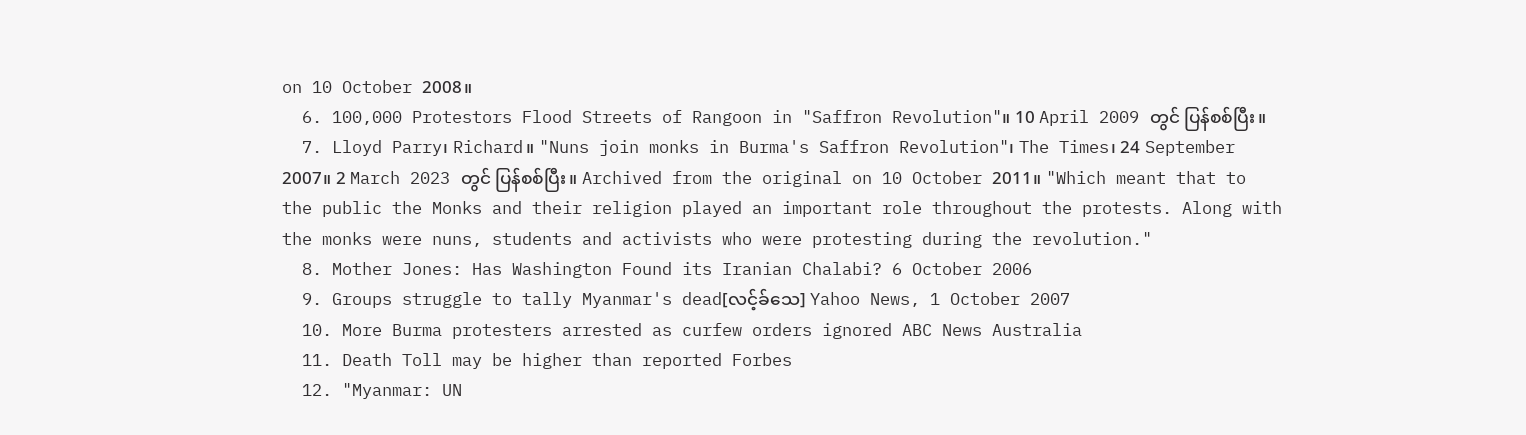on 10 October 2008။
  6. 100,000 Protestors Flood Streets of Rangoon in "Saffron Revolution"။ 10 April 2009 တွင် ပြန်စစ်ပြီး။
  7. Lloyd Parry၊ Richard။ "Nuns join monks in Burma's Saffron Revolution"၊ The Times၊ 24 September 2007။ 2 March 2023 တွင် ပြန်စစ်ပြီး။ Archived from the original on 10 October 2011။ "Which meant that to the public the Monks and their religion played an important role throughout the protests. Along with the monks were nuns, students and activists who were protesting during the revolution."
  8. Mother Jones: Has Washington Found its Iranian Chalabi? 6 October 2006
  9. Groups struggle to tally Myanmar's dead[လင့်ခ်သေ] Yahoo News, 1 October 2007
  10. More Burma protesters arrested as curfew orders ignored ABC News Australia
  11. Death Toll may be higher than reported Forbes
  12. "Myanmar: UN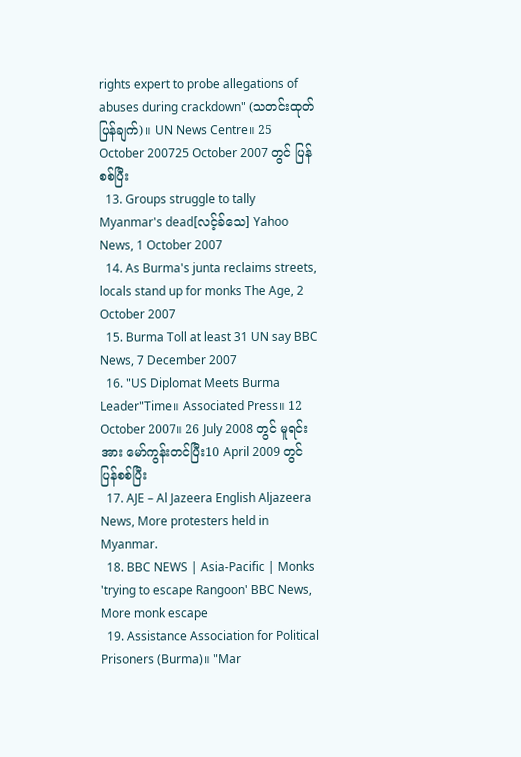rights expert to probe allegations of abuses during crackdown" (သတင်းထုတ်ပြန်ချက်)။ UN News Centre။ 25 October 200725 October 2007 တွင် ပြန်စစ်ပြီး
  13. Groups struggle to tally Myanmar's dead[လင့်ခ်သေ] Yahoo News, 1 October 2007
  14. As Burma's junta reclaims streets, locals stand up for monks The Age, 2 October 2007
  15. Burma Toll at least 31 UN say BBC News, 7 December 2007
  16. "US Diplomat Meets Burma Leader"Time။ Associated Press။ 12 October 2007။ 26 July 2008 တွင် မူရင်း အား မော်ကွန်းတင်ပြီး10 April 2009 တွင် ပြန်စစ်ပြီး
  17. AJE – Al Jazeera English Aljazeera News, More protesters held in Myanmar.
  18. BBC NEWS | Asia-Pacific | Monks 'trying to escape Rangoon' BBC News, More monk escape
  19. Assistance Association for Political Prisoners (Burma)။ "Mar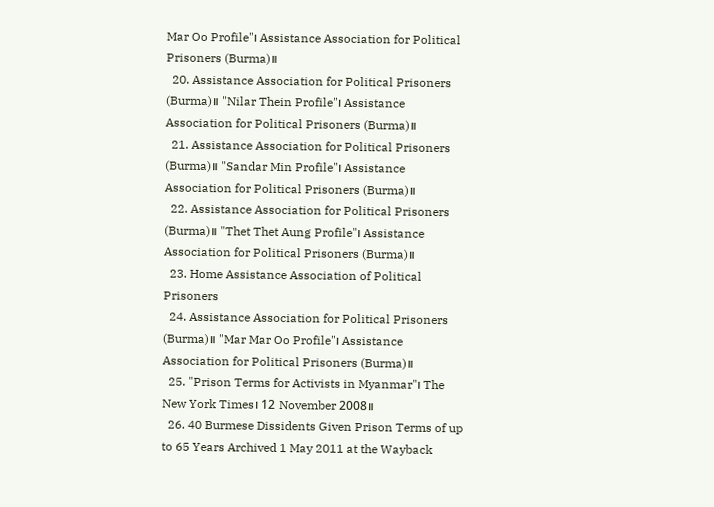Mar Oo Profile"၊ Assistance Association for Political Prisoners (Burma)။
  20. Assistance Association for Political Prisoners (Burma)။ "Nilar Thein Profile"၊ Assistance Association for Political Prisoners (Burma)။
  21. Assistance Association for Political Prisoners (Burma)။ "Sandar Min Profile"၊ Assistance Association for Political Prisoners (Burma)။
  22. Assistance Association for Political Prisoners (Burma)။ "Thet Thet Aung Profile"၊ Assistance Association for Political Prisoners (Burma)။
  23. Home Assistance Association of Political Prisoners
  24. Assistance Association for Political Prisoners (Burma)။ "Mar Mar Oo Profile"၊ Assistance Association for Political Prisoners (Burma)။
  25. "Prison Terms for Activists in Myanmar"၊ The New York Times၊ 12 November 2008။
  26. 40 Burmese Dissidents Given Prison Terms of up to 65 Years Archived 1 May 2011 at the Wayback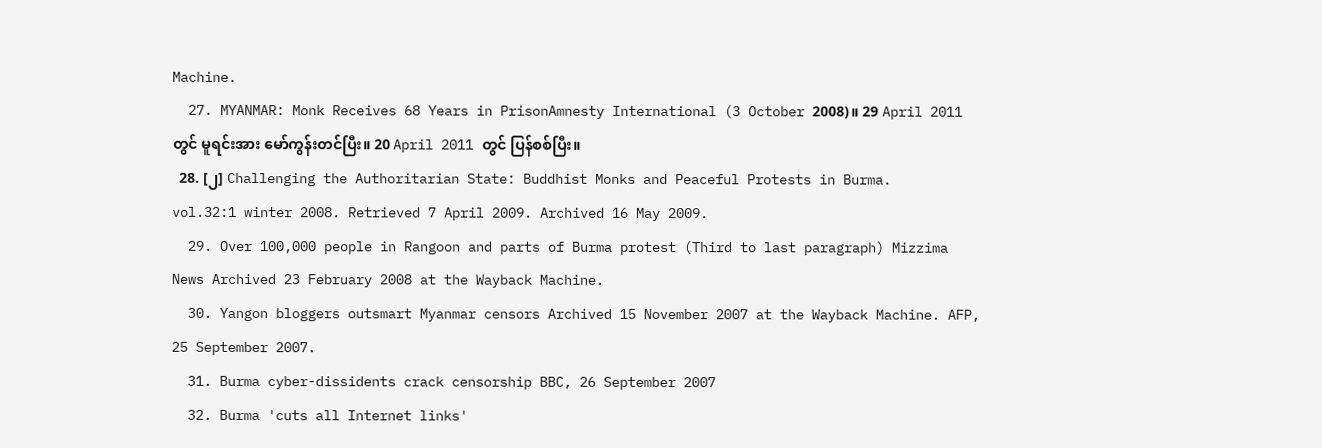Machine.
  27. MYANMAR: Monk Receives 68 Years in PrisonAmnesty International (3 October 2008)။ 29 April 2011 တွင် မူရင်းအား မော်ကွန်းတင်ပြီး။ 20 April 2011 တွင် ပြန်စစ်ပြီး။
  28. [၂] Challenging the Authoritarian State: Buddhist Monks and Peaceful Protests in Burma. vol.32:1 winter 2008. Retrieved 7 April 2009. Archived 16 May 2009.
  29. Over 100,000 people in Rangoon and parts of Burma protest (Third to last paragraph) Mizzima News Archived 23 February 2008 at the Wayback Machine.
  30. Yangon bloggers outsmart Myanmar censors Archived 15 November 2007 at the Wayback Machine. AFP, 25 September 2007.
  31. Burma cyber-dissidents crack censorship BBC, 26 September 2007
  32. Burma 'cuts all Internet links'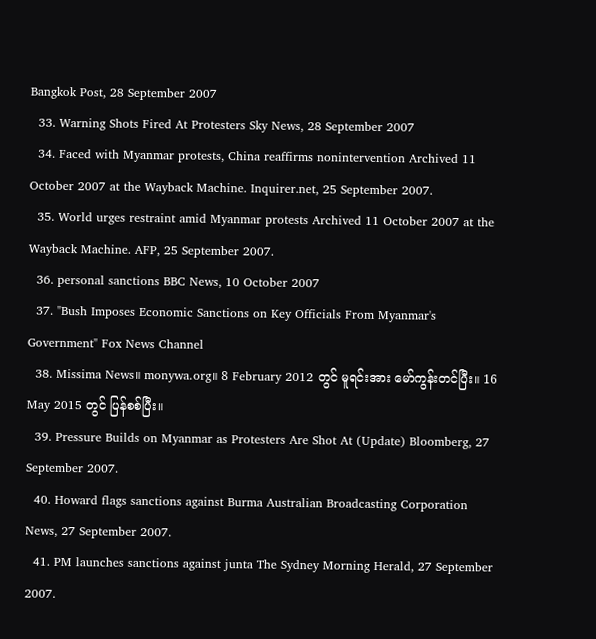Bangkok Post, 28 September 2007
  33. Warning Shots Fired At Protesters Sky News, 28 September 2007
  34. Faced with Myanmar protests, China reaffirms nonintervention Archived 11 October 2007 at the Wayback Machine. Inquirer.net, 25 September 2007.
  35. World urges restraint amid Myanmar protests Archived 11 October 2007 at the Wayback Machine. AFP, 25 September 2007.
  36. personal sanctions BBC News, 10 October 2007
  37. "Bush Imposes Economic Sanctions on Key Officials From Myanmar's Government" Fox News Channel
  38. Missima News။ monywa.org။ 8 February 2012 တွင် မူရင်းအား မော်ကွန်းတင်ပြီး။ 16 May 2015 တွင် ပြန်စစ်ပြီး။
  39. Pressure Builds on Myanmar as Protesters Are Shot At (Update) Bloomberg, 27 September 2007.
  40. Howard flags sanctions against Burma Australian Broadcasting Corporation News, 27 September 2007.
  41. PM launches sanctions against junta The Sydney Morning Herald, 27 September 2007.